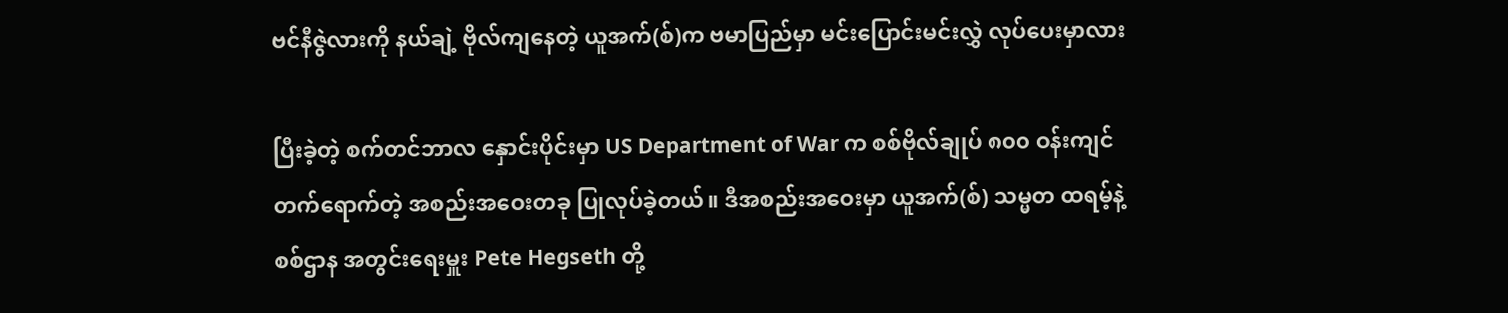ဗင်နီဇွဲလားကို နယ်ချဲ့ ဗိုလ်ကျနေတဲ့ ယူအက်(စ်)က ဗမာပြည်မှာ မင်းပြောင်းမင်းလွှဲ လုပ်ပေးမှာလား

ပြီးခဲ့တဲ့ စက်တင်ဘာလ နှောင်းပိုင်းမှာ US Department of War က စစ်ဗိုလ်ချုပ် ၈၀၀ ဝန်းကျင် တက်ရောက်တဲ့ အစည်းအဝေးတခု ပြုလုပ်ခဲ့တယ်။ ဒီအစည်းအဝေးမှာ ယူအက်(စ်) သမ္မတ ထရမ့်နဲ့ စစ်ဌာန အတွင်းရေးမှူး Pete Hegseth တို့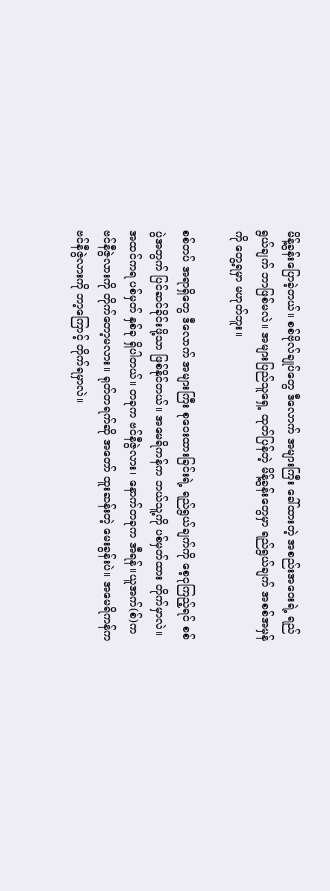မိန့်ခွန်းပြောခဲ့တယ်။ စစ်ဗိုလ်ချုပ်တွေ ဒီလောက် အများကြီး ခေါ်ထားတဲ့ အစည်းအဝေးရဲ့ ရည်ရွယ်ချက် ဘာဖြစ်မလဲ။ အများပြည်သူရှေ့ ထုတ်ပြန်တဲ့ မိန့်ခွန်းတွေမှာ ရည်ရွယ်ချက် အစစ်အမှန်ကို တွေ့ရမှာ မဟုတ်ဘူး။

စစ်တပ် အရာရှိတွေ ဒီလောက် အများကြီး စုဝေးထားခြင်းရဲ့ ရည်ရွယ်ချက်ကို စေ့ငုကြည့်ရင် စစ်ပွဲအတွက် ပြင်ဆင်ခိုင်းဖို့သာ ဖြစ်နိုင်တယ်။ အမေရိကန်က ဘယ်သူ့ကို ပစ်မှတ်ထား တိုက်မှာလဲ။ အထင်ကရ ပစ်မှတ် နှစ်ခု ရှိပါတယ်။ တခုက ဗင်နီဇွဲလား၊ နောက်တခုက အီရန်။ယူအက်(စ်)က ဗင်နီဇွဲလားကို တိုက်တော့မလား။ ရုတ်တရက်ဆို အတော် ထူးဆန်းတဲ့ မေးခွန်းပဲ။ အမေရိကန်က ဗင်နီဇွဲလားကို ဘာ့ကြောင့် တိုက်ရမှာလဲ။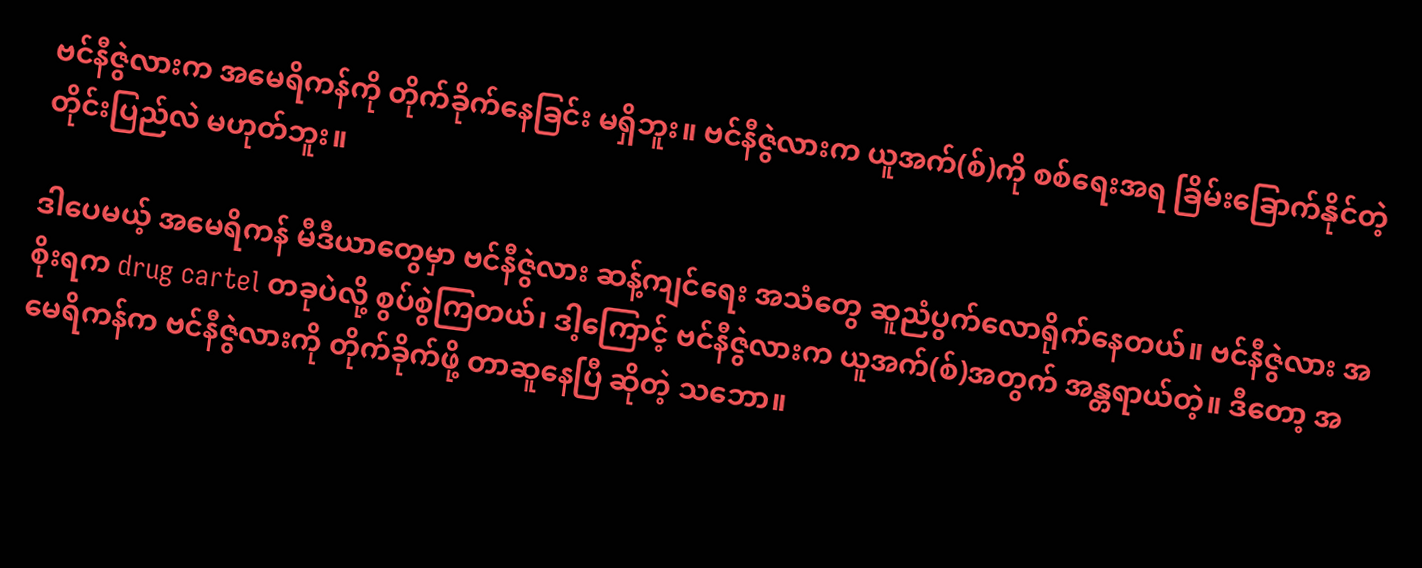ဗင်နီဇွဲလားက အမေရိကန်ကို တိုက်ခိုက်နေခြင်း မရှိဘူး။ ဗင်နီဇွဲလားက ယူအက်(စ်)ကို စစ်ရေးအရ ခြိမ်းခြောက်နိုင်တဲ့ တိုင်းပြည်လဲ မဟုတ်ဘူး။

ဒါပေမယ့် အမေရိကန် မီဒီယာတွေမှာ ဗင်နီဇွဲလား ဆန့်ကျင်ရေး အသံတွေ ဆူညံပွက်လောရိုက်နေတယ်။ ဗင်နီဇွဲလား အစိုးရက drug cartel တခုပဲလို့ စွပ်စွဲကြတယ်၊ ဒါ့ကြောင့် ဗင်နီဇွဲလားက ယူအက်(စ်)အတွက် အန္တရာယ်တဲ့။ ဒီတော့ အမေရိကန်က ဗင်နီဇွဲလားကို တိုက်ခိုက်ဖို့ တာဆူနေပြီ ဆိုတဲ့ သဘော။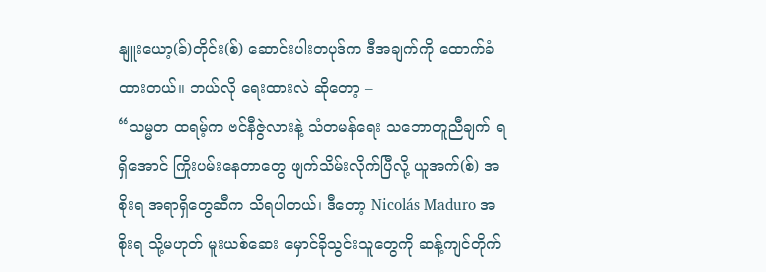နျူးယော့(ခ်)တိုင်း(စ်) ဆောင်းပါးတပုဒ်က ဒီအချက်ကို ထောက်ခံထားတယ်။ ဘယ်လို ရေးထားလဲ ဆိုတော့ –
“သမ္မတ ထရမ့်က ဗင်နီဇွဲလားနဲ့ သံတမန်ရေး သဘောတူညီချက် ရရှိအောင် ကြိုးပမ်းနေတာတွေ ဖျက်သိမ်းလိုက်ပြီလို့ ယူအက်(စ်) အစိုးရ အရာရှိတွေဆီက သိရပါတယ်၊ ဒီတော့ Nicolás Maduro အစိုးရ သို့မဟုတ် မူးယစ်ဆေး မှောင်ခိုသွင်းသူတွေကို ဆန့်ကျင်တိုက်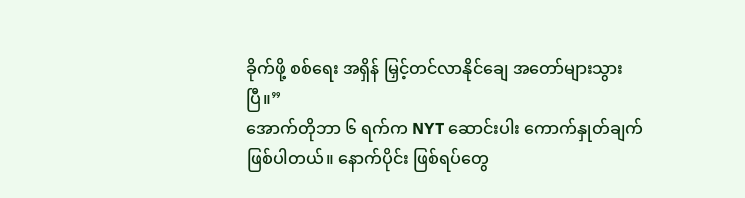ခိုက်ဖို့ စစ်ရေး အရှိန် မြှင့်တင်လာနိုင်ချေ အတော်များသွားပြီ။”
အောက်တိုဘာ ၆ ရက်က NYT ဆောင်းပါး ကောက်နှုတ်ချက် ဖြစ်ပါတယ်။ နောက်ပိုင်း ဖြစ်ရပ်တွေ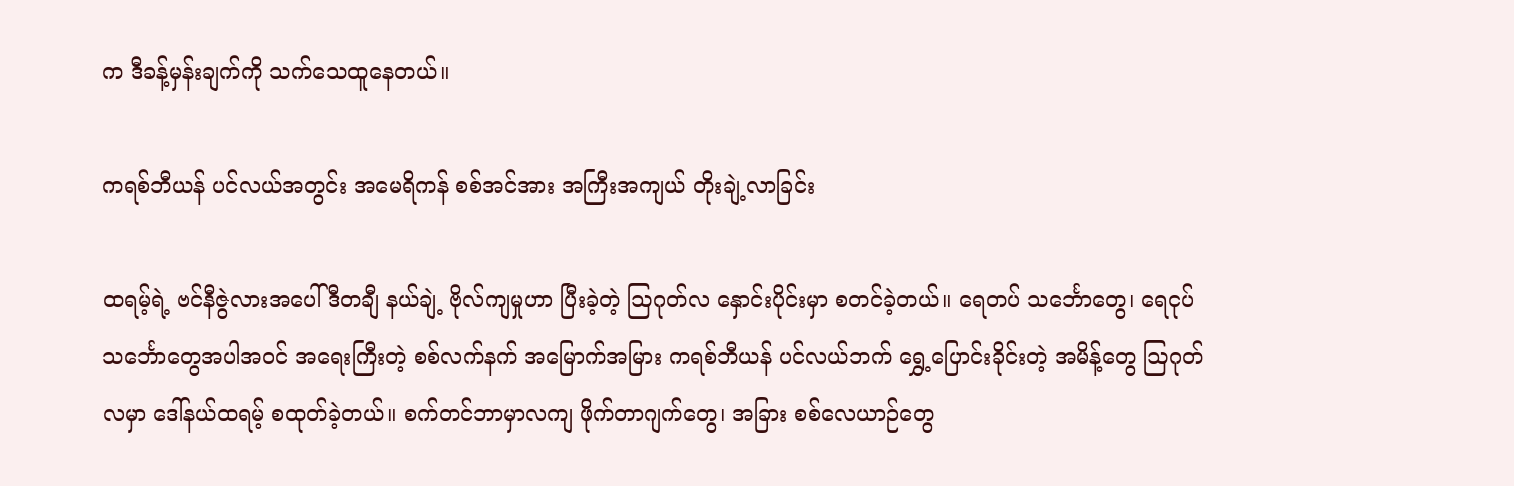က ဒီခန့်မှန်းချက်ကို သက်သေထူနေတယ်။

ကရစ်ဘီယန် ပင်လယ်အတွင်း အမေရိကန် စစ်အင်အား အကြီးအကျယ် တိုးချဲ့လာခြင်း

ထရမ့်ရဲ့ ဗင်နီဇွဲလားအပေါ် ဒီတချီ နယ်ချဲ့ ဗိုလ်ကျမှုဟာ ပြီးခဲ့တဲ့ ဩဂုတ်လ နှောင်းပိုင်းမှာ စတင်ခဲ့တယ်။ ရေတပ် သင်္ဘောတွေ၊ ရေငုပ် သင်္ဘောတွေအပါအဝင် အရေးကြီးတဲ့ စစ်လက်နက် အမြောက်အမြား ကရစ်ဘီယန် ပင်လယ်ဘက် ရွှေ့ပြောင်းခိုင်းတဲ့ အမိန့်တွေ ဩဂုတ်လမှာ ဒေါ်နယ်ထရမ့် စထုတ်ခဲ့တယ်။ စက်တင်ဘာမှာလကျ ဖိုက်တာဂျက်တွေ၊ အခြား စစ်လေယာဉ်တွေ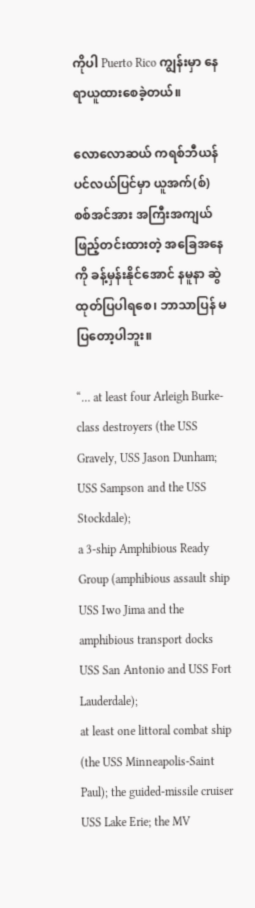ကိုပါ Puerto Rico ကျွန်းမှာ နေရာယူထားစေခဲ့တယ်။

လောလောဆယ် ကရစ်ဘီယန် ပင်လယ်ပြင်မှာ ယူအက်(စ်) စစ်အင်အား အကြီးအကျယ် ဖြည့်တင်းထားတဲ့ အခြေအနေကို ခန့်မှန်းနိုင်အောင် နမူနာ ဆွဲထုတ်ပြပါရစေ၊ ဘာသာပြန် မပြတော့ပါဘူး။

“… at least four Arleigh Burke-class destroyers (the USS Gravely, USS Jason Dunham; USS Sampson and the USS Stockdale);
a 3-ship Amphibious Ready Group (amphibious assault ship USS Iwo Jima and the amphibious transport docks USS San Antonio and USS Fort Lauderdale);
at least one littoral combat ship (the USS Minneapolis-Saint Paul); the guided-missile cruiser USS Lake Erie; the MV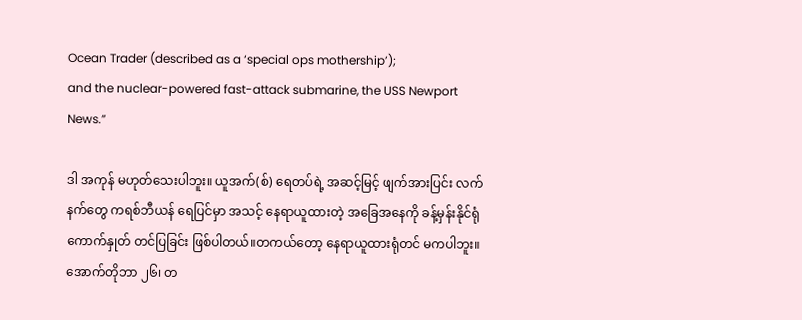Ocean Trader (described as a ‘special ops mothership’);
and the nuclear-powered fast-attack submarine, the USS Newport News.”

ဒါ အကုန် မဟုတ်သေးပါဘူး။ ယူအက်(စ်) ရေတပ်ရဲ့ အဆင့်မြင့် ဖျက်အားပြင်း လက်နက်တွေ ကရစ်ဘီယန် ရေပြင်မှာ အသင့် နေရာယူထားတဲ့ အခြေအနေကို ခန့်မှန်းနိုင်ရုံ ကောက်နှုတ် တင်ပြခြင်း ဖြစ်ပါတယ်။တကယ်တော့ နေရာယူထားရုံတင် မကပါဘူး။ အောက်တိုဘာ ၂၆၊ တ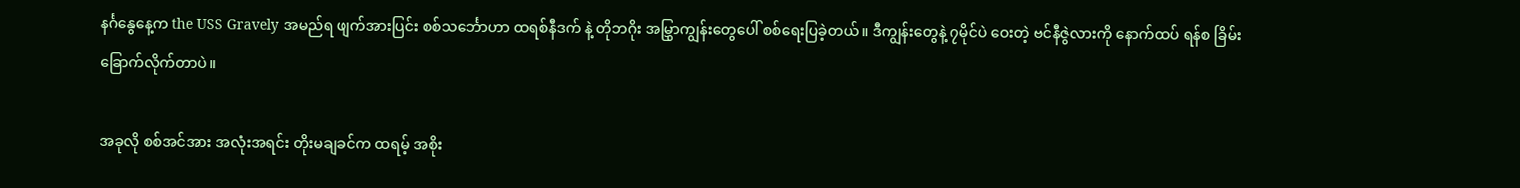နင်္ဂနွေနေ့က the USS Gravely အမည်ရ ဖျက်အားပြင်း စစ်သင်္ဘောဟာ ထရစ်နီဒက် နဲ့ တိုဘဂိုး အမြွှာကျွန်းတွေပေါ် စစ်ရေးပြခဲ့တယ်။ ဒီကျွန်းတွေနဲ့ ၇မိုင်ပဲ ဝေးတဲ့ ဗင်နီဇွဲလားကို နောက်ထပ် ရန်စ ခြိမ်းခြောက်လိုက်တာပဲ။

အခုလို စစ်အင်အား အလုံးအရင်း တိုးမချခင်က ထရမ့် အစိုး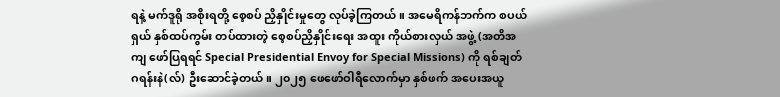ရနဲ့ မက်ဒူရို အစိုးရတို့ စေ့စပ် ညှိနှိုင်းမှုတွေ လုပ်ခဲ့ကြတယ်။ အမေရိကန်ဘက်က စပယ်ရှယ် နှစ်ထပ်ကွမ်း တပ်ထားတဲ့ စေ့စပ်ညှိနှိုင်းရေး အထူး ကိုယ်စားလှယ် အဖွဲ့ (အတိအကျ ဖော်ပြရရင် Special Presidential Envoy for Special Missions) ကို ရစ်ချတ် ဂရန်းနဲ(လ်) ဦးဆောင်ခဲ့တယ်။ ၂၀၂၅ ဖေဖော်ဝါရီလောက်မှာ နှစ်ဖက် အပေးအယူ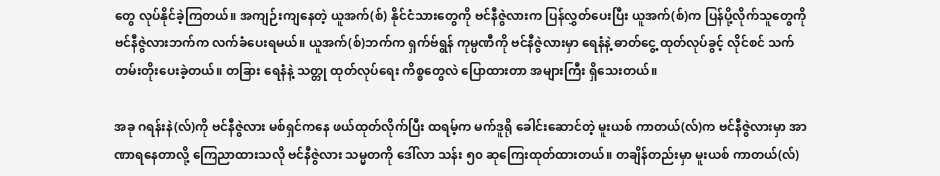တွေ လုပ်နိုင်ခဲ့ကြတယ်။ အကျဉ်းကျနေတဲ့ ယူအက်(စ်) နိုင်ငံသားတွေကို ဗင်နီဇွဲလားက ပြန်လွှတ်ပေးပြီး ယူအက်(စ်)က ပြန်ပို့လိုက်သူတွေကို ဗင်နီဇွဲလားဘက်က လက်ခံပေးရမယ်။ ယူအက်(စ်)ဘက်က ရှက်ဗ်ရွန် ကုမ္ပဏီကို ဗင်နီဇွဲလားမှာ ရေနံနဲ့ ဓာတ်ငွေ့ ထုတ်လုပ်ခွင့် လိုင်စင် သက်တမ်းတိုးပေးခဲ့တယ်။ တခြား ရေနံနဲ့ သတ္တု ထုတ်လုပ်ရေး ကိစ္စတွေလဲ ပြောထားတာ အများကြီး ရှိသေးတယ်။

အခု ဂရန်းနဲ(လ်)ကို ဗင်နီဇွဲလား မစ်ရှင်ကနေ ဖယ်ထုတ်လိုက်ပြီး ထရမ့်က မက်ဒူရို ခေါင်းဆောင်တဲ့ မူးယစ် ကာတယ်(လ်)က ဗင်နီဇွဲလားမှာ အာဏာရနေတာလို့ ကြေညာထားသလို ဗင်နီဇွဲလား သမ္မတကို ဒေါ်လာ သန်း ၅၀ ဆုကြေးထုတ်ထားတယ်။ တချိန်တည်းမှာ မူးယစ် ကာတယ်(လ်)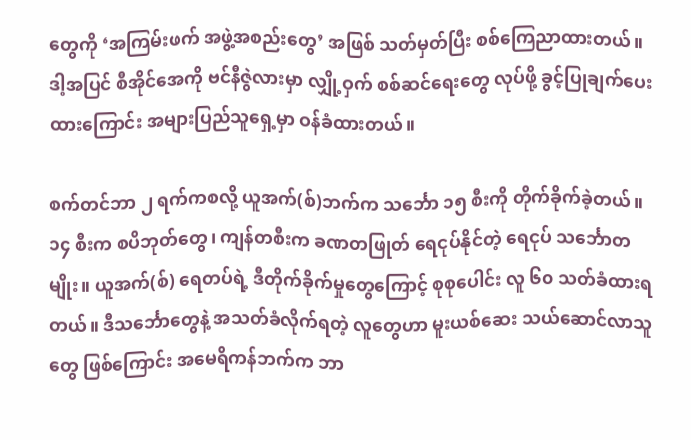တွေကို ‘အကြမ်းဖက် အဖွဲ့အစည်းတွေ’ အဖြစ် သတ်မှတ်ပြီး စစ်ကြေညာထားတယ်။ ဒါ့အပြင် စီအိုင်အေကို ဗင်နီဇွဲလားမှာ လျှို့ဝှက် စစ်ဆင်ရေးတွေ လုပ်ဖို့ ခွင့်ပြုချက်ပေးထားကြောင်း အများပြည်သူရှေ့မှာ ဝန်ခံထားတယ်။

စက်တင်ဘာ ၂ ရက်ကစလို့ ယူအက်(စ်)ဘက်က သင်္ဘော ၁၅ စီးကို တိုက်ခိုက်ခဲ့တယ်။ ၁၄ စီးက စပိဘုတ်တွေ၊ ကျန်တစီးက ခဏတဖြုတ် ရေငုပ်နိုင်တဲ့ ရေငုပ် သင်္ဘောတမျိုး။ ယူအက်(စ်) ရေတပ်ရဲ့ ဒီတိုက်ခိုက်မှုတွေကြောင့် စုစုပေါင်း လူ ၆၀ သတ်ခံထားရတယ်။ ဒီသင်္ဘောတွေနဲ့ အသတ်ခံလိုက်ရတဲ့ လူတွေဟာ မူးယစ်ဆေး သယ်ဆောင်လာသူတွေ ဖြစ်ကြောင်း အမေရိကန်ဘက်က ဘာ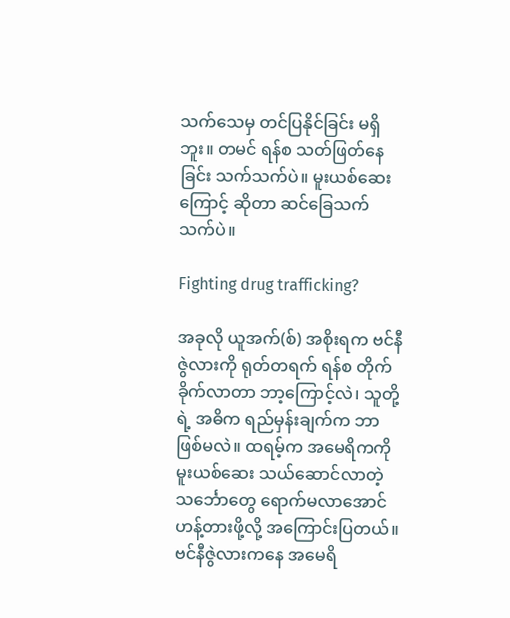သက်သေမှ တင်ပြနိုင်ခြင်း မရှိဘူး။ တမင် ရန်စ သတ်ဖြတ်နေခြင်း သက်သက်ပဲ။ မူးယစ်ဆေးကြောင့် ဆိုတာ ဆင်ခြေသက်သက်ပဲ။

Fighting drug trafficking?

အခုလို ယူအက်(စ်) အစိုးရက ဗင်နီဇွဲလားကို ရုတ်တရက် ရန်စ တိုက်ခိုက်လာတာ ဘာ့ကြောင့်လဲ၊ သူတို့ရဲ့ အဓိက ရည်မှန်းချက်က ဘာဖြစ်မလဲ။ ထရမ့်က အမေရိကကို မူးယစ်‌ဆေး သယ်ဆောင်လာတဲ့ သင်္ဘောတွေ ရောက်မလာအောင် ဟန့်တားဖို့လို့ အကြောင်းပြတယ်။ ဗင်နီဇွဲလားကနေ အမေရိ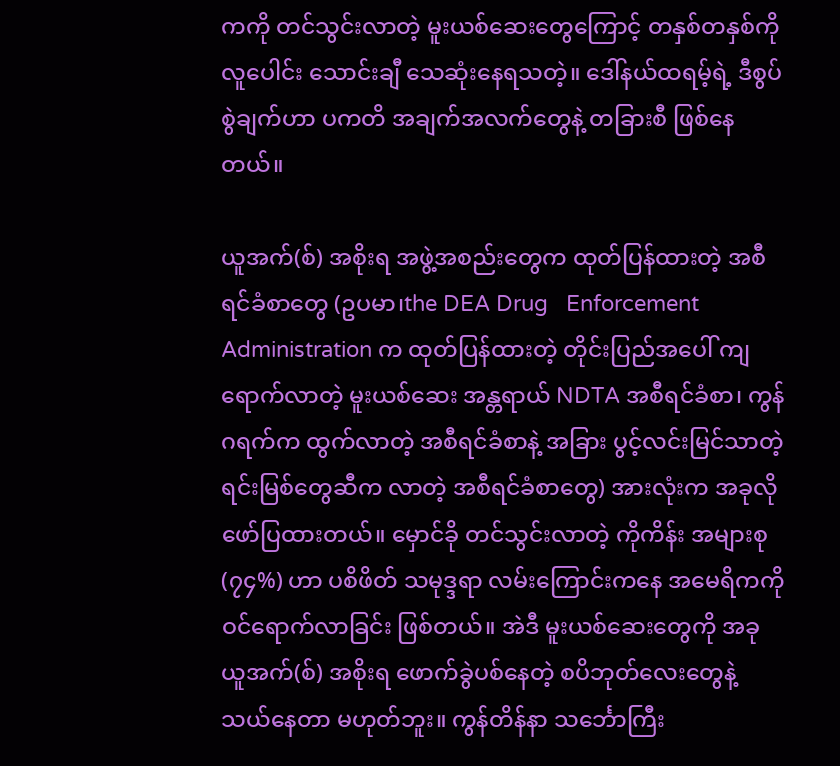ကကို တင်သွင်းလာတဲ့ မူးယစ်ဆေးတွေကြောင့် တနှစ်တနှစ်ကို လူပေါင်း သောင်းချီ သေဆုံးနေရသတဲ့။ ဒေါ်နယ်ထရမ့်ရဲ့ ဒီစွပ်စွဲချက်ဟာ ပကတိ အချက်အလက်တွေနဲ့ တခြားစီ ဖြစ်နေတယ်။

ယူအက်(စ်) အစိုးရ အဖွဲ့အစည်းတွေက ထုတ်ပြန်ထားတဲ့ အစီရင်ခံစာတွေ (ဥပမာ၊the DEA Drug   Enforcement Administration က ထုတ်ပြန်ထားတဲ့ တိုင်းပြည်အပေါ် ကျရောက်လာတဲ့ မူးယစ်ဆေး အန္တရာယ် NDTA အစီရင်ခံစာ၊ ကွန်ဂရက်က ထွက်လာတဲ့ အစီရင်ခံစာနဲ့ အခြား ပွင့်လင်းမြင်သာတဲ့ ရင်းမြစ်တွေဆီက လာတဲ့ အစီရင်ခံစာတွေ) အားလုံးက အခုလို ဖော်ပြထားတယ်။ မှောင်ခို တင်သွင်းလာတဲ့ ကိုကိန်း အများစု (၇၄%) ဟာ ပစိဖိတ် သမုဒ္ဒရာ လမ်းကြောင်းကနေ အမေရိကကို ဝင်ရောက်လာခြင်း ဖြစ်တယ်။ အဲဒီ မူးယစ်ဆေးတွေကို အခု ယူအက်(စ်) အစိုးရ ဖောက်ခွဲပစ်နေတဲ့ စပိဘုတ်လေးတွေနဲ့ သယ်နေတာ မဟုတ်ဘူး။ ကွန်တိန်နာ သင်္ဘောကြီး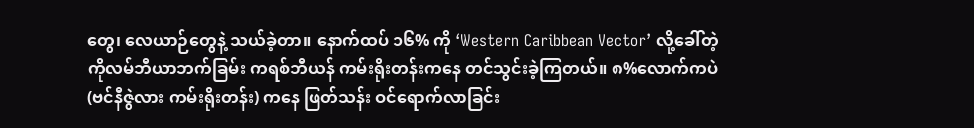တွေ၊ လေယာဉ်တွေနဲ့ သယ်ခဲ့တာ။ နောက်ထပ် ၁၆% ကို ‘Western Caribbean Vector’ လို့ခေါ်တဲ့ ကိုလမ်ဘီယာဘက်ခြမ်း ကရစ်ဘီယန် ကမ်းရိုးတန်းကနေ တင်သွင်းခဲ့ကြတယ်။ ၈%လောက်ကပဲ (ဗင်နီဇွဲလား ကမ်းရိုးတန်း) ကနေ ဖြတ်သန်း ဝင်ရောက်လာခြင်း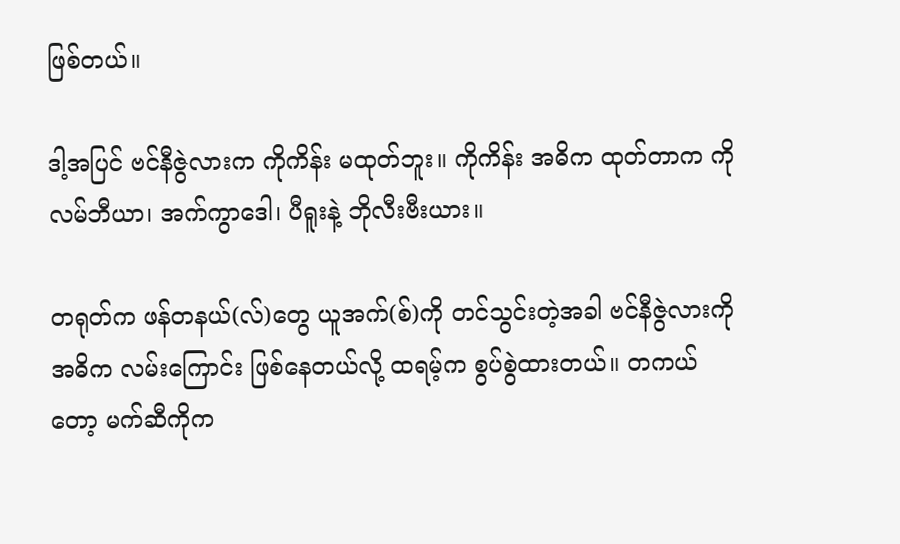ဖြစ်တယ်။

ဒါ့အပြင် ဗင်နီဇွဲလားက ကိုကိန်း မထုတ်ဘူး။ ကိုကိန်း အဓိက ထုတ်တာက ကိုလမ်ဘီယာ၊ အက်ကွာဒေါ၊ ပီရူးနဲ့ ဘိုလီးဗီးယား။

တရုတ်က ဖန်တနယ်(လ်)တွေ ယူအက်(စ်)ကို တင်သွင်းတဲ့အခါ ဗင်နီဇွဲလားကို အဓိက လမ်းကြောင်း ဖြစ်နေတယ်လို့ ထရမ့်က စွပ်စွဲထားတယ်။ တကယ်တော့ မက်ဆီကိုက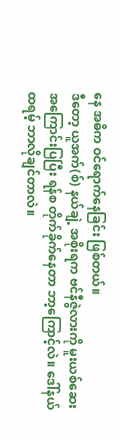နေ အဓိက ဝင်ရောက်နေခြင်း ဖြစ်တယ်။
ဒီတော့ ယူအက်(စ်) နယ်ချဲ့ အစိုးရက ဗင်နီဇွဲလားကို မူးယစ်ဆေး အကြောင်းပြပြီး ရန်စ တိုက်ခိုက်နေတာ ဘာ့ကြောင့်လဲ။ ဒေါ်နယ်ထရမ့် ဘာလိုချင်တာလဲ။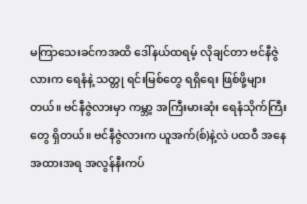မကြာသေးခင်ကအထိ ဒေါ်နယ်ထရမ့် လိုချင်တာ ဗင်နီဇွဲလားက ရေနံနဲ့ သတ္တု ရင်းမြစ်တွေ ရရှိရေး ဖြစ်ဖို့များတယ်။ ဗင်နီဇွဲလားမှာ ကမ္ဘာ့ အကြီးမားဆုံး ရေနံသိုက်ကြီးတွေ ရှိတယ်။ ဗင်နီဇွဲလားက ယူအက်(စ်)နဲ့လဲ ပထဝီ အနေအထားအရ အလွန်နီးကပ်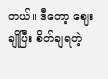တယ်။ ဒီတော့ ဈေးချိုပြီး စိတ်ချရတဲ့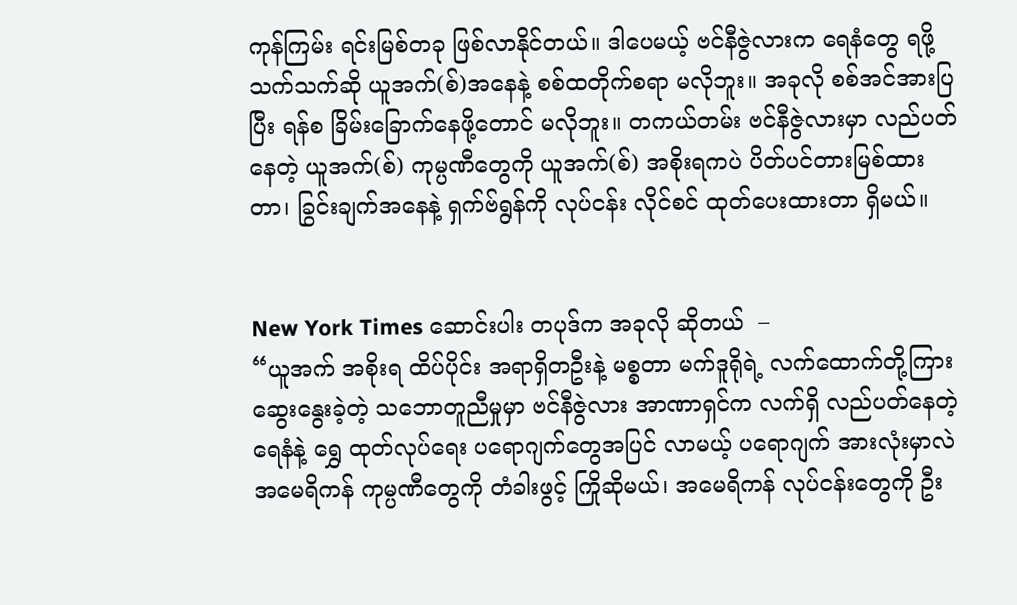ကုန်ကြမ်း ရင်းမြစ်တခု ဖြစ်လာနိုင်တယ်။ ဒါပေမယ့် ဗင်နီဇွဲလားက ရေနံတွေ ရဖို့သက်သက်ဆို ယူအက်(စ်)အနေနဲ့ စစ်ထတိုက်စရာ မလိုဘူး။ အခုလို စစ်အင်အားပြပြီး ရန်စ ခြိမ်းခြောက်နေဖို့တောင် မလိုဘူး။ တကယ်တမ်း ဗင်နီဇွဲလားမှာ လည်ပတ်နေတဲ့ ယူအက်(စ်) ကုမ္ပဏီတွေကို ယူအက်(စ်) အစိုးရကပဲ ပိတ်ပင်တားမြစ်ထားတာ၊ ခြွင်းချက်အနေနဲ့ ရှက်ဗ်ရွန်ကို လုပ်ငန်း လိုင်စင် ထုတ်ပေးထားတာ ရှိမယ်။


New York Times ဆောင်းပါး တပုဒ်က အခုလို ဆိုတယ်  –
“ယူအက် အစိုးရ ထိပ်ပိုင်း အရာရှိတဦးနဲ့ မစ္စတာ မက်ဒူရိုရဲ့ လက်ထောက်တို့ကြား ဆွေးနွေးခဲ့တဲ့ သဘောတူညီမှုမှာ ဗင်နီဇွဲလား အာဏာရှင်က လက်ရှိ လည်ပတ်နေတဲ့ ရေနံနဲ့ ရွှေ ထုတ်လုပ်ရေး ပရောဂျက်တွေအပြင် လာမယ့် ပရောဂျက် အားလုံးမှာလဲ အမေရိကန် ကုမ္ပဏီတွေကို တံခါးဖွင့် ကြိုဆိုမယ်၊ အမေရိကန် လုပ်ငန်းတွေကို ဦး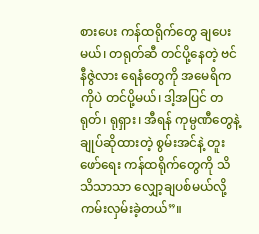စားပေး ကန်ထရိုက်တွေ ချပေးမယ်၊ တရုတ်ဆီ တင်ပို့နေတဲ့ ဗင်နီဇွဲလား ရေနံတွေကို အမေရိကကိုပဲ တင်ပို့မယ်၊ ဒါ့အပြင် တရုတ်၊ ရုရှား၊ အီရန် ကုမ္ပဏီတွေနဲ့ ချုပ်ဆိုထားတဲ့ စွမ်းအင်နဲ့ တူးဖော်ရေး ကန်ထရိုက်တွေကို သိသိသာသာ လျှော့ချပစ်မယ်လို့ ကမ်းလှမ်းခဲ့တယ်”။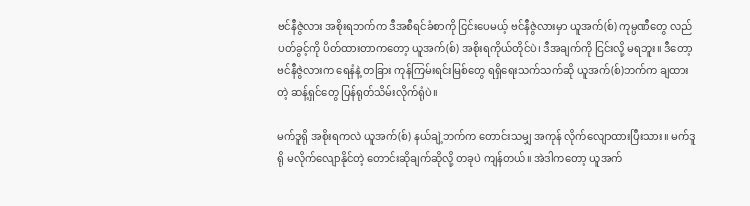ဗင်နီဇွဲလား အစိုးရဘက်က ဒီအစီရင်ခံစာကို ငြင်းပေမယ့် ဗင်နီဇွဲလားမှာ ယူအက်(စ်) ကုမ္ပဏီတွေ လည်ပတ်ခွင့်ကို ပိတ်ထားတာကတော့ ယူအက်(စ်) အစိုးရကိုယ်တိုင်ပဲ၊ ဒီအချက်ကို ငြင်းလို့ မရဘူး။ ဒီတော့ ဗင်နီဇွဲလားက ရေနံနဲ့ တခြား ကုန်ကြမ်းရင်းမြစ်တွေ ရရှိရေးသက်သက်ဆို ယူအက်(စ်)ဘက်က ချထားတဲ့ ဆန့်ရှင်တွေ ပြန်ရုတ်သိမ်းလိုက်ရုံပဲ။

မက်ဒူရို အစိုးရကလဲ ယူအက်(စ်) နယ်ချဲ့ဘက်က တောင်းသမျှ အကုန် လိုက်လျောထားပြီးသား။ မက်ဒူရို မလိုက်လျောနိုင်တဲ့ တောင်းဆိုချက်ဆိုလို့ တခုပဲ ကျန်တယ်။ အဲဒါကတော့ ယူအက်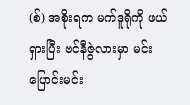(စ်) အစိုးရက မက်ဒူရိုကို ဖယ်ရှားပြီး ဗင်နီဇွဲလားမှာ မင်းပြောင်းမင်း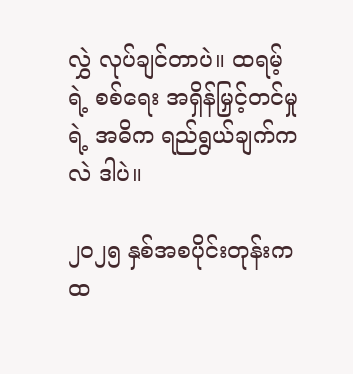လွှဲ လုပ်ချင်တာပဲ။ ထရမ့်ရဲ့ စစ်ရေး အရှိန်မြှင့်တင်မှုရဲ့ အဓိက ရည်ရွယ်ချက်ကလဲ ဒါပဲ။

၂၀၂၅ နှစ်အစပိုင်းတုန်းက ထ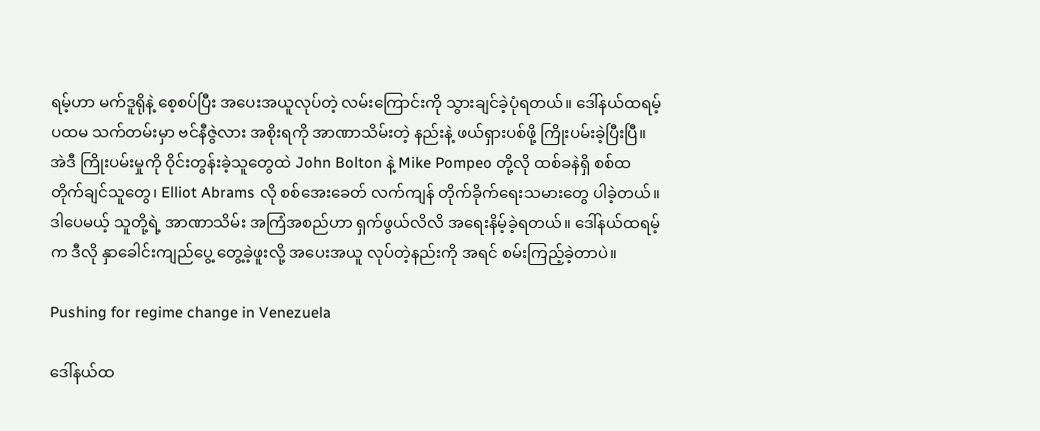ရမ့်ဟာ မက်ဒူရိုနဲ့ စေ့စပ်ပြီး အပေးအယူလုပ်တဲ့ လမ်းကြောင်းကို သွားချင်ခဲ့ပုံရတယ်။ ဒေါ်နယ်ထရမ့် ပထမ သက်တမ်းမှာ ဗင်နီဇွဲလား အစိုးရကို အာဏာသိမ်းတဲ့ နည်းနဲ့ ဖယ်ရှားပစ်ဖို့ ကြိုးပမ်းခဲ့ပြီးပြီ။ အဲဒီ ကြိုးပမ်းမှုကို ဝိုင်းတွန်းခဲ့သူတွေထဲ John Bolton နဲ့ Mike Pompeo တို့လို ထစ်ခနဲရှိ စစ်ထတိုက်ချင်သူတွေ၊ Elliot Abrams လို စစ်အေးခေတ် လက်ကျန် တိုက်ခိုက်ရေးသမားတွေ ပါခဲ့တယ်။ ဒါပေမယ့် သူတို့ရဲ့ အာဏာသိမ်း အကြံအစည်ဟာ ရှက်ဖွယ်လိလိ အရေးနိမ့်ခဲ့ရတယ်။ ဒေါ်နယ်ထရမ့် က ဒီလို နှာခေါင်းကျည်ပွေ့ တွေ့ခဲ့ဖူးလို့ အပေးအယူ လုပ်တဲ့နည်းကို အရင် စမ်းကြည့်ခဲ့တာပဲ။

Pushing for regime change in Venezuela

ဒေါ်နယ်ထ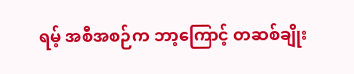ရမ့် အစီအစဉ်က ဘာ့ကြောင့် တဆစ်ချိုး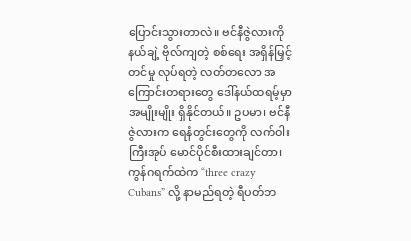ပြောင်းသွားတာလဲ။ ဗင်နီဇွဲလားကို နယ်ချဲ့ ဗိုလ်ကျတဲ့ စစ်ရေး အရှိန်မြှင့်တင်မှု လုပ်ရတဲ့ လတ်တလော အကြောင်းတရားတွေ ဒေါ်နယ်ထရမ့်မှာ အမျိုးမျိုး ရှိနိုင်တယ်။ ဥပမာ၊ ဗင်နီဇွဲလားက ရေနံတွင်းတွေကို လက်ဝါးကြီးအုပ် မောင်ပိုင်စီးထားချင်တာ၊ ကွန်ဂရက်ထဲက “three crazy Cubans” လို့ နာမည်ရတဲ့ ရီပတ်ဘ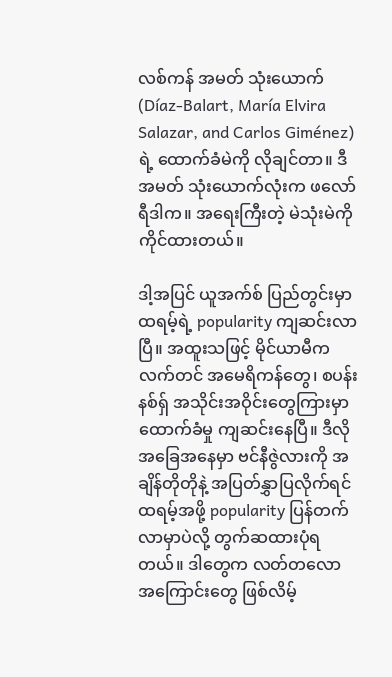လစ်ကန် အမတ် သုံးယောက် (Díaz-Balart, María Elvira Salazar, and Carlos Giménez) ရဲ့ ထောက်ခံမဲကို လိုချင်တာ။ ဒီအမတ် သုံးယောက်လုံးက ဖလော်ရီဒါက။ အရေးကြီးတဲ့ မဲသုံးမဲကို ကိုင်ထားတယ်။

ဒါ့အပြင် ယူအက်စ် ပြည်တွင်းမှာ ထရမ့်ရဲ့ popularity ကျဆင်းလာပြီ။ အထူးသဖြင့် မိုင်ယာမီက လက်တင် အမေရိကန်တွေ၊ စပန်းနစ်ရှ် အသိုင်းအဝိုင်းတွေကြားမှာ ထောက်ခံမှု ကျဆင်းနေပြီ။ ဒီလို အခြေအနေမှာ ဗင်နီဇွဲလားကို အချိန်တိုတိုနဲ့ အပြတ်နွှာပြလိုက်ရင် ထရမ့်အဖို့ popularity ပြန်တက်လာမှာပဲလို့ တွက်ဆထားပုံရတယ်။ ဒါတွေက လတ်တလော အကြောင်းတွေ ဖြစ်လိမ့်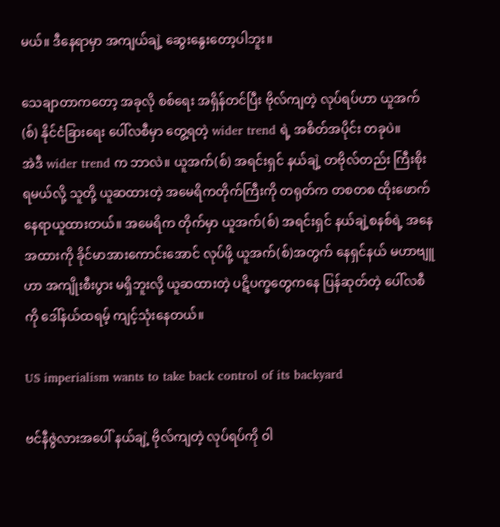မယ်။ ဒီနေရာမှာ အကျယ်ချဲ့ ဆွေးနွေးတော့ပါဘူး။

သေချာတာကတော့ အခုလို စစ်ရေး အရှိန်တင်ပြီး ဗိုလ်ကျတဲ့ လုပ်ရပ်ဟာ ယူအက်(စ်) နိုင်ငံခြားရေး ပေါ်လစီမှာ တွေ့ရတဲ့ wider trend ရဲ့ အစိတ်အပိုင်း တခုပဲ။
အဲဒီ wider trend က ဘာလဲ။ ယူအက်(စ်) အရင်းရှင် နယ်ချဲ့ တဗိုလ်တည်း ကြီးစိုးရမယ်လို့ သူတို့ ယူဆထားတဲ့ အမေရိကတိုက်ကြီးကို တရုတ်က တစတစ ထိုးဖောက် နေရာယူထားတယ်။ အမေရိက တိုက်မှာ ယူအက်(စ်) အရင်းရှင် နယ်ချဲ့စနစ်ရဲ့ အနေအထားကို ခိုင်မာအားကောင်းအောင် လုပ်ဖို့ ယူအက်(စ်)အတွက် နေရှင်နယ် မဟာဗျူဟာ အကျိုးစီးပွား မရှိဘူးလို့ ယူဆထားတဲ့ ပဋိပက္ခတွေကနေ ပြန်ဆုတ်တဲ့ ပေါ်လစီကို ဒေါ်နယ်ထရမ့် ကျင့်သုံးနေတယ်။

US imperialism wants to take back control of its backyard

ဗင်နီဇွဲလားအပေါ် နယ်ချဲ့ ဗိုလ်ကျတဲ့ လုပ်ရပ်ကို ဝါ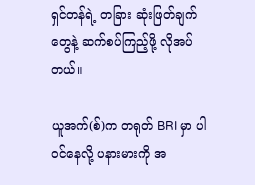ရှင်တန်ရဲ့ တခြား ဆုံးဖြတ်ချက်တွေနဲ့ ဆက်စပ်ကြည့်ဖို့ လိုအပ်တယ်။

ယူအက်(စ်)က တရုတ် BRI မှာ ပါဝင်နေလို့ ပနားမားကို အ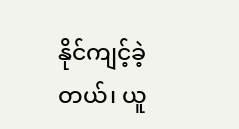နိုင်ကျင့်ခဲ့တယ်၊ ယူ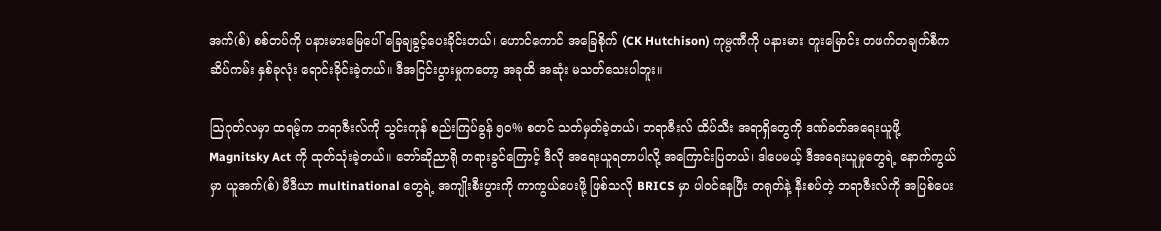အက်(စ်) စစ်တပ်ကို ပနားမားမြေပေါ် ခြေချခွင့်ပေးခိုင်းတယ်၊ ဟောင်ကောင် အခြေစိုက် (CK Hutchison) ကုမ္ပဏီကို ပနားမား တူးမြောင်း တဖက်တချက်စီက ဆိပ်ကမ်း နှစ်ခုလုံး ရောင်းခိုင်းခဲ့တယ်။ ဒီအငြင်းပွားမှုကတော့ အခုထိ အဆုံး မသတ်သေးပါဘူး။

ဩဂုတ်လမှာ ထရမ့်က ဘရာဇီးလ်ကို သွင်းကုန် စည်းကြပ်ခွန် ၅၀% စတင် သတ်မှတ်ခဲ့တယ်၊ ဘရာဇီးလ် ထိပ်သီး အရာရှိတွေကို ဒဏ်ခတ်အရေးယူဖို့ Magnitsky Act ကို ထုတ်သုံးခဲ့တယ်။ ဘော်ဆိုညာရို တရားခွင်ကြောင့် ဒီလို အရေးယူရတာပါလို့ အကြောင်းပြတယ်၊ ဒါပေမယ့် ဒီအရေးယူမှုတွေရဲ့ နောက်ကွယ်မှာ ယူအက်(စ်) မီဒီယာ multinational တွေရဲ့ အကျိုးစီးပွားကို ကာကွယ်ပေးဖို့ ဖြစ်သလို BRICS မှာ ပါဝင်နေပြီး တရုတ်နဲ့ နီးစပ်တဲ့ ဘရာဇီးလ်ကို အပြစ်ပေး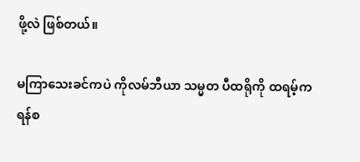ဖို့လဲ ဖြစ်တယ်။

မကြာသေးခင်ကပဲ ကိုလမ်ဘီယာ သမ္မတ ပီထရိုကို ထရမ့်က ရန်စ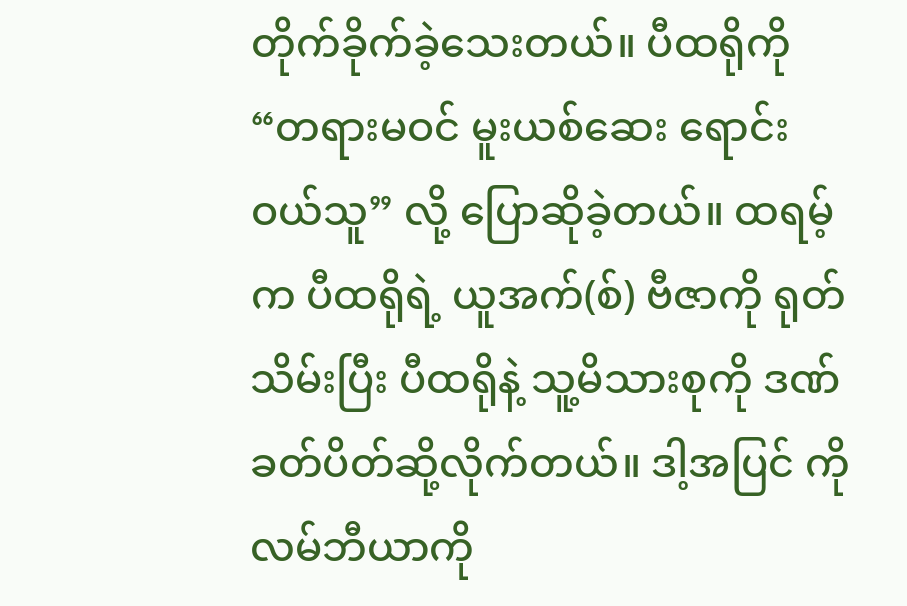တိုက်ခိုက်ခဲ့သေးတယ်။ ပီထရိုကို “တရားမဝင် မူးယစ်ဆေး ရောင်းဝယ်သူ” လို့ ပြောဆိုခဲ့တယ်။ ထရမ့်က ပီထရိုရဲ့ ယူအက်(စ်) ဗီဇာကို ရုတ်သိမ်းပြီး ပီထရိုနဲ့ သူ့မိသားစုကို ဒဏ်ခတ်ပိတ်ဆို့လိုက်တယ်။ ဒါ့အပြင် ကိုလမ်ဘီယာကို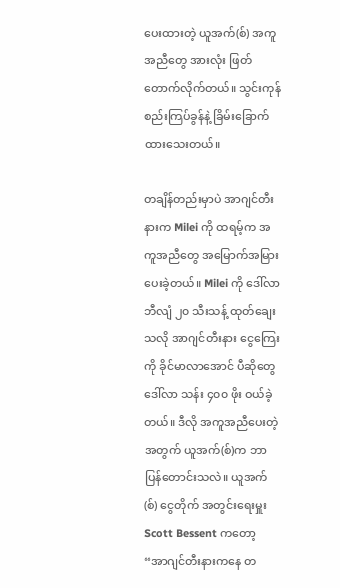ပေးထားတဲ့ ယူအက်(စ်) အကူအညီတွေ အားလုံး ဖြတ်တောက်လိုက်တယ်။ သွင်းကုန် စည်းကြပ်ခွန်နဲ့ ခြိမ်းခြောက်ထားသေးတယ်။

တချိန်တည်းမှာပဲ အာဂျင်တီးနားက Milei ကို ထရမ့်က အကူအညီတွေ အမြောက်အမြား ပေးခဲ့တယ်။ Milei ကို ဒေါ်လာ ဘီလျံ ၂၀ သီးသန့် ထုတ်ချေးသလို အာဂျင်တီးနား ငွေကြေးကို ခိုင်မာလာအောင် ပီဆိုတွေ ဒေါ်လာ သန်း ၄၀၀ ဖိုး ဝယ်ခဲ့တယ်။ ဒီလို အကူအညီပေးတဲ့အတွက် ယူအက်(စ်)က ဘာပြန်တောင်းသလဲ။ ယူအက်(စ်) ငွေတိုက် အတွင်းရေးမှူး Scott Bessent ကတော့ “အာဂျင်တီးနားကနေ တ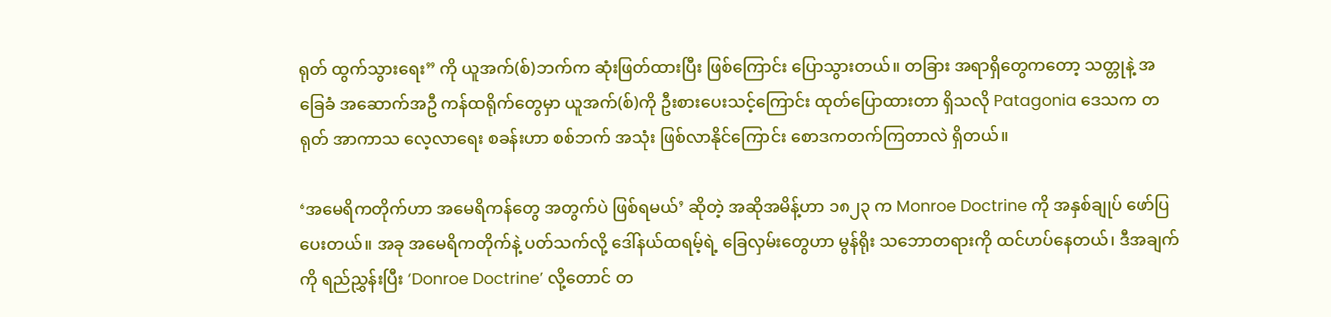ရုတ် ထွက်သွားရေး” ကို ယူအက်(စ်)ဘက်က ဆုံးဖြတ်ထားပြီး ဖြစ်ကြောင်း ပြောသွားတယ်။ တခြား အရာရှိတွေကတော့ သတ္တုနဲ့ အခြေခံ အဆောက်အဦ ကန်ထရိုက်တွေမှာ ယူအက်(စ်)ကို ဦးစားပေးသင့်ကြောင်း ထုတ်ပြောထားတာ ရှိသလို Patagonia ဒေသက တရုတ် အာကာသ လေ့လာရေး စခန်းဟာ စစ်ဘက် အသုံး ဖြစ်လာနိုင်ကြောင်း စောဒကတက်ကြတာလဲ ရှိတယ်။

‘အမေရိကတိုက်ဟာ အမေရိကန်တွေ အတွက်ပဲ ဖြစ်ရမယ်’ ဆိုတဲ့ အဆိုအမိန့်ဟာ ၁၈၂၃ က Monroe Doctrine ကို အနှစ်ချုပ် ဖော်ပြပေးတယ်။ အခု အမေရိကတိုက်နဲ့ ပတ်သက်လို့ ဒေါ်နယ်ထရမ့်ရဲ့ ခြေလှမ်းတွေဟာ မွန်ရိုး သဘောတရားကို ထင်ဟပ်နေတယ်၊ ဒီအချက်ကို ရည်ညွှန်းပြီး ‘Donroe Doctrine’ လို့တောင် တ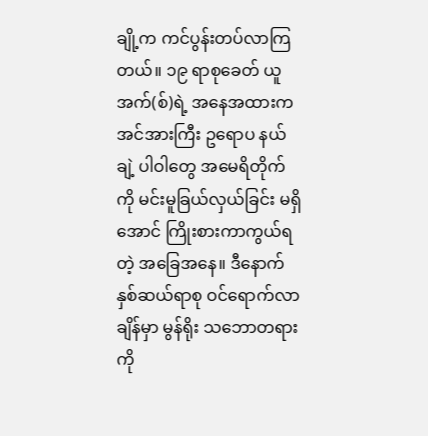ချို့က ကင်ပွန်းတပ်လာကြတယ်။ ၁၉ ရာစုခေတ် ယူအက်(စ်)ရဲ့ အနေအထားက အင်အားကြီး ဥရောပ နယ်ချဲ့ ပါဝါတွေ အမေရိတိုက်ကို မင်းမူခြယ်လှယ်ခြင်း မရှိအောင် ကြိုးစားကာကွယ်ရတဲ့ အခြေအနေ။ ဒီနောက် နှစ်ဆယ်ရာစု ဝင်ရောက်လာချိန်မှာ မွန်ရိုး သဘောတရားကို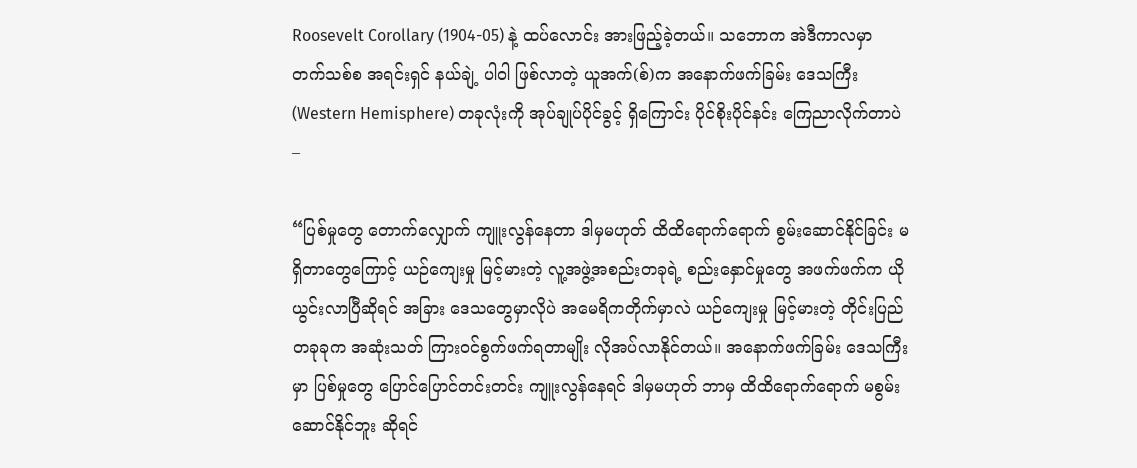Roosevelt Corollary (1904-05) နဲ့ ထပ်လောင်း အားဖြည့်ခဲ့တယ်။ သဘောက အဲဒီကာလမှာ တက်သစ်စ အရင်းရှင် နယ်ချဲ့ ပါဝါ ဖြစ်လာတဲ့ ယူအက်(စ်)က အနောက်ဖက်ခြမ်း ဒေသကြီး (Western Hemisphere) တခုလုံးကို အုပ်ချုပ်ပိုင်ခွင့် ရှိကြောင်း ပိုင်စိုးပိုင်နင်း ကြေညာလိုက်တာပဲ –

“ပြစ်မှုတွေ တောက်လျှောက် ကျူးလွန်နေတာ ဒါမှမဟုတ် ထိထိရောက်ရောက် စွမ်းဆောင်နိုင်ခြင်း မရှိတာတွေကြောင့် ယဉ်ကျေးမှု မြင့်မားတဲ့ လူ့အဖွဲ့အစည်းတခုရဲ့ စည်းနှောင်မှုတွေ အဖက်ဖက်က ယိုယွင်းလာပြီဆိုရင် အခြား ဒေသတွေမှာလိုပဲ အမေရိကတိုက်မှာလဲ ယဉ်ကျေးမှု မြင့်မားတဲ့ တိုင်းပြည်တခုခုက အဆုံးသတ် ကြားဝင်စွက်ဖက်ရတာမျိုး လိုအပ်လာနိုင်တယ်။ အနောက်ဖက်ခြမ်း ဒေသကြီးမှာ ပြစ်မှုတွေ ပြောင်ပြောင်တင်းတင်း ကျူးလွန်နေရင် ဒါမှမဟုတ် ဘာမှ ထိထိရောက်ရောက် မစွမ်းဆောင်နိုင်ဘူး ဆိုရင်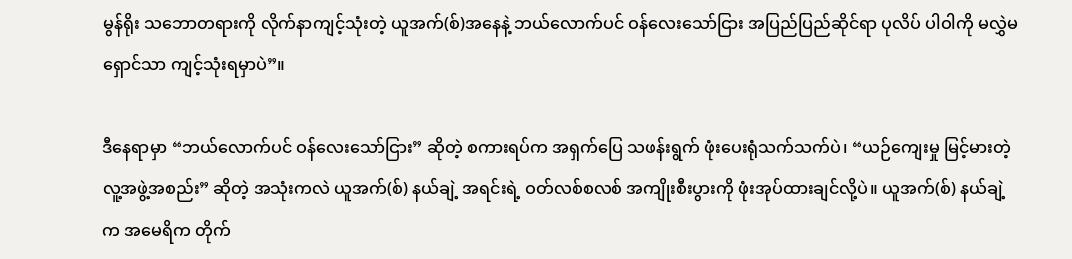မွန်ရိုး သဘောတရားကို လိုက်နာကျင့်သုံးတဲ့ ယူအက်(စ်)အနေနဲ့ ဘယ်လောက်ပင် ဝန်လေးသော်ငြား အပြည်ပြည်ဆိုင်ရာ ပုလိပ် ပါဝါကို မလွှဲမရှောင်သာ ကျင့်သုံးရမှာပဲ”။

ဒီနေရာမှာ “ဘယ်လောက်ပင် ဝန်လေးသော်ငြား” ဆိုတဲ့ စကားရပ်က အရှက်ပြေ သဖန်းရွက် ဖုံးပေးရုံသက်သက်ပဲ၊ “ယဉ်ကျေးမှု မြင့်မားတဲ့ လူ့အဖွဲ့အစည်း” ဆိုတဲ့ အသုံးကလဲ ယူအက်(စ်) နယ်ချဲ့ အရင်းရဲ့ ဝတ်လစ်စလစ် အကျိုးစီးပွားကို ဖုံးအုပ်ထားချင်လို့ပဲ။ ယူအက်(စ်) နယ်ချဲ့က အမေရိက တိုက်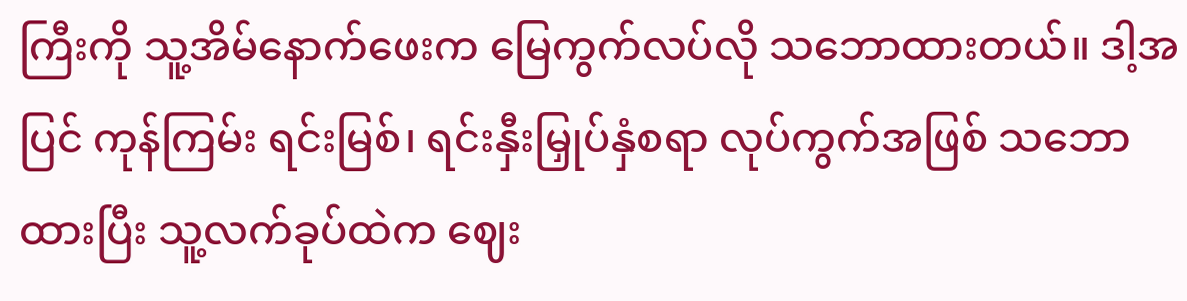ကြီးကို သူ့အိမ်နောက်ဖေးက မြေကွက်လပ်လို သဘောထားတယ်။ ဒါ့အပြင် ကုန်ကြမ်း ရင်းမြစ်၊ ရင်းနှီးမြှုပ်နှံစရာ လုပ်ကွက်အဖြစ် သဘောထားပြီး သူ့လက်ခုပ်ထဲက ဈေး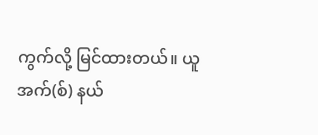ကွက်လို့ မြင်ထားတယ်။ ယူအက်(စ်) နယ်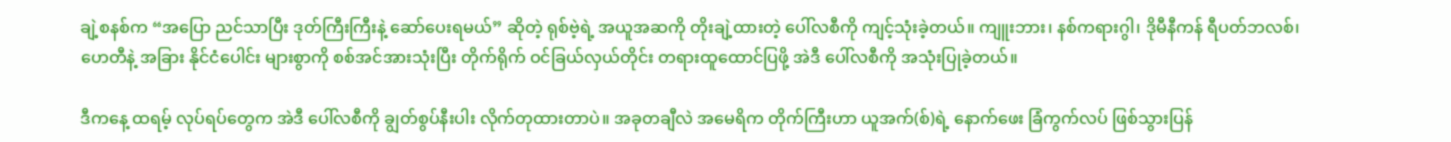ချဲ့စနစ်က “အပြော ညင်သာပြီး ဒုတ်ကြီးကြီးနဲ့ ဆော်ပေးရမယ်” ဆိုတဲ့ ရုစ်ဗဲ့ရဲ့ အယူအဆကို တိုးချဲ့ထားတဲ့ ပေါ်လစီကို ကျင့်သုံးခဲ့တယ်။ ကျူးဘား၊ နစ်ကရားဂွါ၊ ဒိုမီနီကန် ရီပတ်ဘလစ်၊ ဟေတီနဲ့ အခြား နိုင်ငံပေါင်း များစွာကို စစ်အင်အားသုံးပြီး တိုက်ရိုက် ဝင်ခြယ်လှယ်တိုင်း တရားထူထောင်ပြဖို့ အဲဒီ ပေါ်လစီကို အသုံးပြုခဲ့တယ်။

ဒီကနေ့ ထရမ့် လုပ်ရပ်တွေက အဲဒီ ပေါ်လစီကို ချွတ်စွပ်နီးပါး လိုက်တုထားတာပဲ။ အခုတချီလဲ အမေရိက တိုက်ကြီးဟာ ယူအက်(စ်)ရဲ့ နောက်ဖေး ခြံကွက်လပ် ဖြစ်သွားပြန်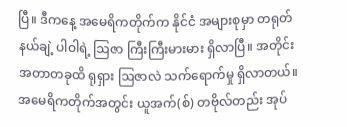ပြီ။ ဒီကနေ့ အမေရိကတိုက်က နိုင်ငံ အများစုမှာ တရုတ် နယ်ချဲ့ ပါဝါရဲ့ ဩဇာ ကြီးကြီးမားမား ရှိလာပြီ။ အတိုင်းအတာတခုထိ ရုရှား ဩဇာလဲ သက်ရောက်မှု ရှိလာတယ်။ အမေရိကတိုက်အတွင်း ယူအက်(စ်) တဗိုလ်တည်း အုပ်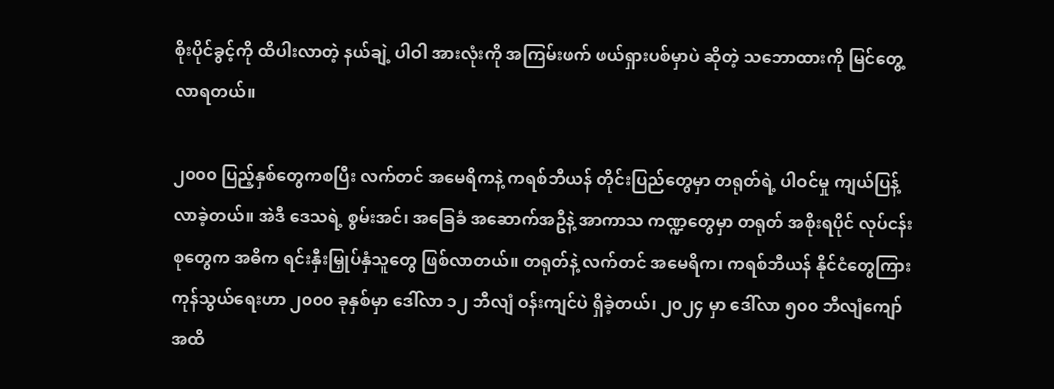စိုးပိုင်ခွင့်ကို ထိပါးလာတဲ့ နယ်ချဲ့ ပါဝါ အားလုံးကို အကြမ်းဖက် ဖယ်ရှားပစ်မှာပဲ ဆိုတဲ့ သဘောထားကို မြင်တွေ့လာရတယ်။

၂၀၀၀ ပြည့်နှစ်တွေကစပြီး လက်တင် အမေရိကနဲ့ ကရစ်ဘီယန် တိုင်းပြည်တွေမှာ တရုတ်ရဲ့ ပါဝင်မှု ကျယ်ပြန့်လာခဲ့တယ်။ အဲဒီ ဒေသရဲ့ စွမ်းအင်၊ အခြေခံ အဆောက်အဦနဲ့ အာကာသ ကဏ္ဍတွေမှာ တရုတ် အစိုးရပိုင် လုပ်ငန်းစုတွေက အဓိက ရင်းနှီးမြှုပ်နှံသူတွေ ဖြစ်လာတယ်။ တရုတ်နဲ့ လက်တင် အမေရိက၊ ကရစ်ဘီယန် နိုင်ငံတွေကြား ကုန်သွယ်ရေးဟာ ၂၀၀၀ ခုနှစ်မှာ ဒေါ်လာ ၁၂ ဘီလျံ ဝန်းကျင်ပဲ ရှိခဲ့တယ်၊ ၂၀၂၄ မှာ ဒေါ်လာ ၅၀၀ ဘီလျံကျော်အထိ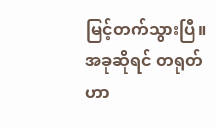မြင့်တက်သွားပြီ။ အခုဆိုရင် တရုတ်ဟာ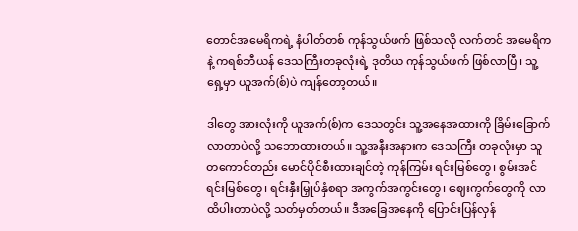တောင်အမေရိကရဲ့ နံပါတ်တစ် ကုန်သွယ်ဖက် ဖြစ်သလို လက်တင် အမေရိကနဲ့ ကရစ်ဘီယန် ဒေသကြီးတခုလုံးရဲ့ ဒုတိယ ကုန်သွယ်ဖက် ဖြစ်လာပြီ၊ သူ့ရှေ့မှာ ယူအက်(စ်)ပဲ ကျန်တော့တယ်။

ဒါတွေ အားလုံးကို ယူအက်(စ်)က ဒေသတွင်း သူ့အနေအထားကို ခြိမ်းခြောက်လာတာပဲလို့ သဘောထားတယ်။ သူ့အနီးအနားက ဒေသကြီး တခုလုံးမှာ သူတကောင်တည်း မောင်ပိုင်စီးထားချင်တဲ့ ကုန်ကြမ်း ရင်းမြစ်တွေ၊ စွမ်းအင် ရင်းမြစ်တွေ၊ ရင်းနှီးမြှုပ်နှံစရာ အကွက်အကွင်းတွေ၊ ဈေးကွက်တွေကို လာထိပါးတာပဲလို့ သတ်မှတ်တယ်။ ဒီအခြေအနေကို ပြောင်းပြန်လှန်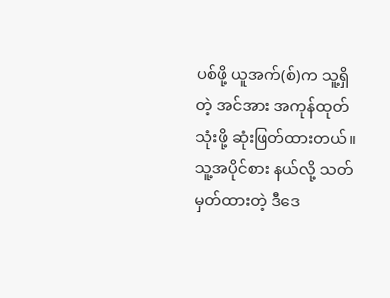ပစ်ဖို့ ယူအက်(စ်)က သူ့ရှိတဲ့ အင်အား အကုန်ထုတ်သုံးဖို့ ဆုံးဖြတ်ထားတယ်။ သူ့အပိုင်စား နယ်လို့ သတ်မှတ်ထားတဲ့ ဒီဒေ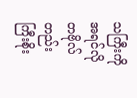သကြီးကို အရင်လို တဗိုလ်တည်း ကြီးစိုး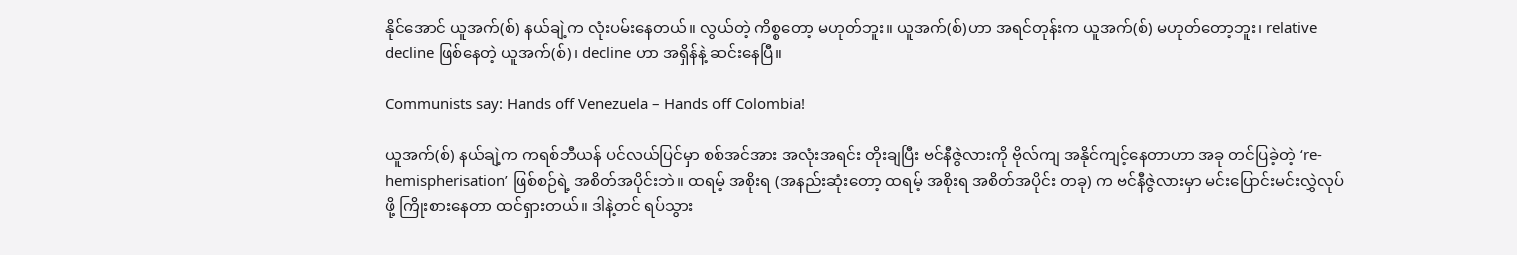နိုင်အောင် ယူအက်(စ်) နယ်ချဲ့က လုံးပမ်းနေတယ်။ လွယ်တဲ့ ကိစ္စတော့ မဟုတ်ဘူး။ ယူအက်(စ်)ဟာ အရင်တုန်းက ယူအက်(စ်) မဟုတ်တော့ဘူး၊ relative decline ဖြစ်နေတဲ့ ယူအက်(စ်)၊ decline ဟာ အရှိန်နဲ့ ဆင်းနေပြီ။

Communists say: Hands off Venezuela – Hands off Colombia!

ယူအက်(စ်) နယ်ချဲ့က ကရစ်ဘီယန် ပင်လယ်ပြင်မှာ စစ်အင်အား အလုံးအရင်း တိုးချပြီး ဗင်နီဇွဲလားကို ဗိုလ်ကျ အနိုင်ကျင့်နေတာဟာ အခု တင်ပြခဲ့တဲ့ ‘re-hemispherisation’ ဖြစ်စဉ်ရဲ့ အစိတ်အပိုင်းဘဲ။ ထရမ့် အစိုးရ (အနည်းဆုံးတော့ ထရမ့် အစိုးရ အစိတ်အပိုင်း တခု) က ဗင်နီဇွဲလားမှာ မင်းပြောင်းမင်းလွှဲလုပ်ဖို့ ကြိုးစားနေတာ ထင်ရှားတယ်။ ဒါနဲ့တင် ရပ်သွား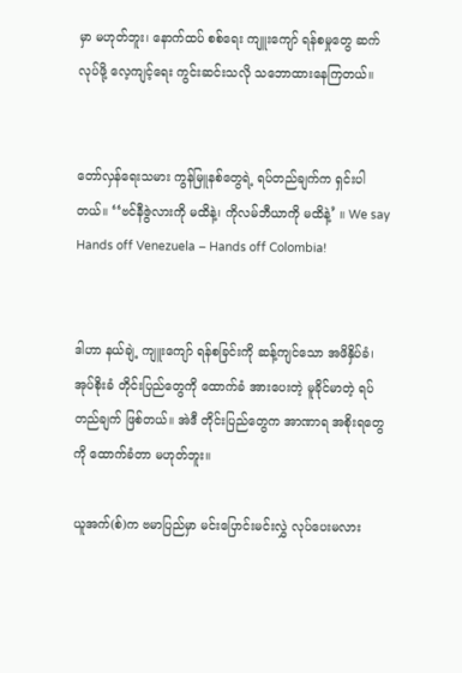မှာ မဟုတ်ဘူး၊ နောက်ထပ် စစ်ရေး ကျူးကျော် ရန်စမှုတွေ ဆက်လုပ်ဖို့ လေ့ကျင့်ရေး ကွင်းဆင်းသလို သဘောထားနေကြတယ်။


တော်လှန်ရေးသမား ကွန်မြူနစ်တွေရဲ့ ရပ်တည်ချက်က ရှင်းပါတယ်။ ‘‘ဗင်နီဇွဲလားကို မထိနဲ့၊ ကိုလမ်ဘီယာကို မထိနဲ့’ ။ We say Hands off Venezuela – Hands off Colombia!


ဒါဟာ နယ်ချဲ့ ကျူးကျော် ရန်စခြင်းကို ဆန့်ကျင်သော အဖိနှိပ်ခံ၊ အုပ်စိုးခံ တိုင်းပြည်တွေကို ထောက်ခံ အားပေးတဲ့ မူခိုင်မာတဲ့ ရပ်တည်ချက် ဖြစ်တယ်။ အဲဒီ တိုင်းပြည်တွေက အာဏာရ အစိုးရတွေကို ထောက်ခံတာ မဟုတ်ဘူး။

ယူအက်(စ်)က ဗမာပြည်မှာ မင်းပြောင်းမင်းလွှဲ လုပ်ပေးမလား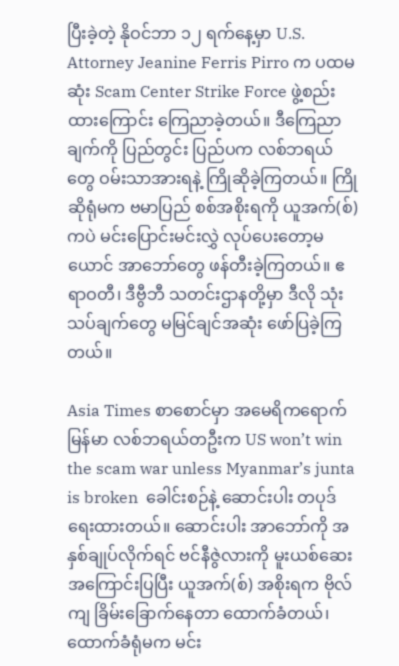ပြီးခဲ့တဲ့ နိုဝင်ဘာ ၁၂ ရက်နေ့မှာ U.S. Attorney Jeanine Ferris Pirro က ပထမဆုံး Scam Center Strike Force ဖွဲ့စည်းထားကြောင်း ကြေညာခဲ့တယ်။ ဒီကြေညာချက်ကို ပြည်တွင်း ပြည်ပက လစ်ဘရယ်တွေ ဝမ်းသာအားရနဲ့ ကြိုဆိုခဲ့ကြတယ်။ ကြိုဆိုရုံမက ဗမာပြည် စစ်အစိုးရကို ယူအက်(စ်) ကပဲ မင်းပြောင်းမင်းလွှဲ လုပ်ပေးတော့မယောင် အာဘော်တွေ ဖန်တီးခဲ့ကြတယ်။ ဧရာဝတီ၊ ဒီဗွီဘီ သတင်းဌာနတို့မှာ ဒီလို သုံးသပ်ချက်တွေ မမြင်ချင်အဆုံး ဖော်ပြခဲ့ကြတယ်။

Asia Times စာစောင်မှာ အမေရိကရောက် မြန်မာ လစ်ဘရယ်တဦးက US won’t win the scam war unless Myanmar’s junta is broken  ခေါင်းစဉ်နဲ့ ဆောင်းပါး တပုဒ် ရေးထားတယ်။ ဆောင်းပါး အာဘော်ကို အနှစ်ချုပ်လိုက်ရင် ဗင်နီဇွဲလားကို မူးယစ်ဆေး အကြောင်းပြပြီး ယူအက်(စ်) အစိုးရက ဗိုလ်ကျ ခြိမ်းခြောက်နေတာ ထောက်ခံတယ်၊ ထောက်ခံရုံမက မင်း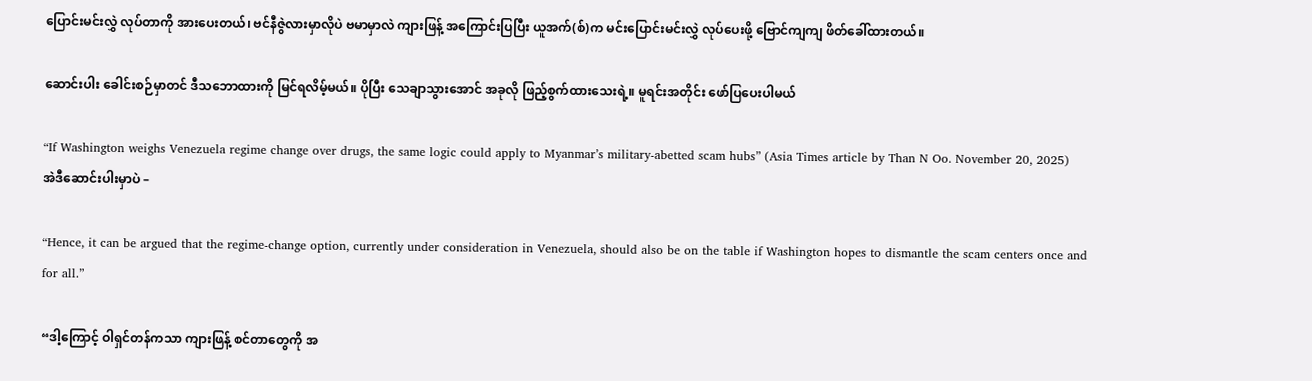ပြောင်းမင်းလွှဲ လုပ်တာကို အားပေးတယ်၊ ဗင်နီဇွဲလားမှာလိုပဲ ဗမာမှာလဲ ကျားဖြန့် အကြောင်းပြပြီး ယူအက်(စ်)က မင်းပြောင်းမင်းလွှဲ လုပ်ပေးဖို့ ဗြောင်ကျကျ ဖိတ်ခေါ်ထားတယ်။

ဆောင်းပါး ခေါင်းစဉ်မှာတင် ဒီသဘောထားကို မြင်ရလိမ့်မယ်။ ပိုပြီး သေချာသွားအောင် အခုလို ဖြည့်စွက်ထားသေးရဲ့။ မူရင်းအတိုင်း ဖော်ပြပေးပါမယ်

“If Washington weighs Venezuela regime change over drugs, the same logic could apply to Myanmar’s military-abetted scam hubs” (Asia Times article by Than N Oo. November 20, 2025)
အဲဒီဆောင်းပါးမှာပဲ –

“Hence, it can be argued that the regime-change option, currently under consideration in Venezuela, should also be on the table if Washington hopes to dismantle the scam centers once and for all.”

“ဒါ့ကြောင့် ဝါရှင်တန်ကသာ ကျားဖြန့် စင်တာတွေကို အ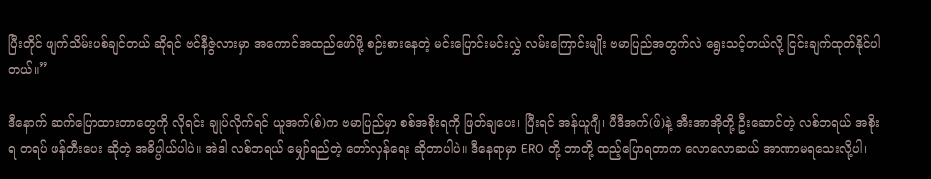ပြီးတိုင် ဖျက်သိမ်းပစ်ချင်တယ် ဆိုရင် ဗင်နီဇွဲလားမှာ အကောင်အထည်ဖော်ဖို့ စဉ်းစားနေတဲ့ မင်းပြောင်းမင်းလွှဲ လမ်းကြောင်းမျိုး ဗမာပြည်အတွက်လဲ ရွေးသင့်တယ်လို့ ငြင်းချက်ထုတ်နိုင်ပါတယ်။”

ဒီနောက် ဆက်ပြောထားတာတွေကို လိုရင်း ချုပ်လိုက်ရင် ယူအက်(စ်)က ဗမာပြည်မှာ စစ်အစိုးရကို ဖြတ်ချပေး၊ ပြီးရင် အန်ယူဂျီ၊ ပီဒီအက်(ဖ်)နဲ့ အီးအာအိုတို့ ဦးဆောင်တဲ့ လစ်ဘရယ် အစိုးရ တရပ် ဖန်တီးပေး ဆိုတဲ့ အဓိပ္ပါယ်ပါပဲ။ အဲဒါ လစ်ဘရယ် မျှော်ရည်တဲ့ တော်လှန်ရေး ဆိုတာပါပဲ။ ဒီနေရာမှာ ERO တို့ ဘာတို့ ထည့်ပြောရတာက လောလောဆယ် အာဏာမရသေးလို့ပါ၊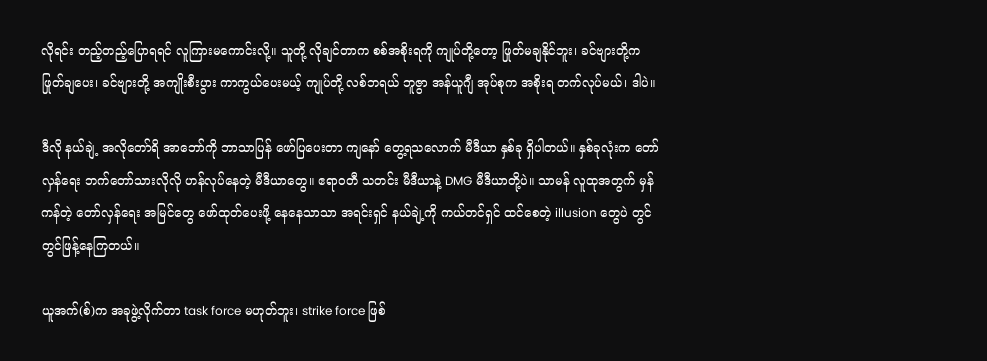လိုရင်း တည့်တည့်ပြောရရင် လူကြားမကောင်းလို့။ သူတို့ လိုချင်တာက စစ်အစိုးရကို ကျုပ်တို့တော့ ဖြုတ်မချနိုင်ဘူး၊ ခင်ဗျားတို့က ဖြုတ်ချပေး၊ ခင်ဗျားတို့ အကျိုးစီးပွား ကာကွယ်ပေးမယ့် ကျုပ်တို့ လစ်ဘရယ် ဘူဇွာ အန်ယူဂျီ အုပ်စုက အစိုးရ တက်လုပ်မယ်၊ ဒါပဲ။

ဒီလို နယ်ချဲ့ အလိုတော်ရိ အာဘော်ကို ဘာသာပြန် ဖော်ပြပေးတာ ကျနော် တွေ့ရသလောက် မီဒီယာ နှစ်ခု ရှိပါတယ်။ နှစ်ခုလုံးက တော်လှန်ရေး ဘက်တော်သားလိုလို ဟန်လုပ်နေတဲ့ မီဒီယာတွေ။ ဧရာဝတီ သတင်း မီဒီယာနဲ့ DMG မီဒီယာတို့ပဲ။ သာမန် လူထုအတွက် မှန်ကန်တဲ့ တော်လှန်ရေး အမြင်တွေ ဖော်ထုတ်ပေးဖို့ နေနေသာသာ အရင်းရှင် နယ်ချဲ့ကို ကယ်တင်ရှင် ထင်စေတဲ့ illusion တွေပဲ တွင်တွင်ဖြန့်နေကြတယ်။

ယူအက်(စ်)က အခုဖွဲ့လိုက်တာ task force မဟုတ်ဘူး၊ strike force ဖြစ်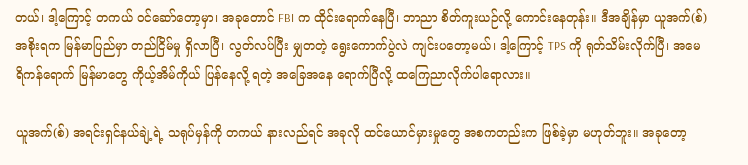တယ်၊ ဒါ့ကြောင့် တကယ် ဝင်ဆော်တော့မှာ၊ အခုတောင် FBI က ထိုင်းရောက်နေပြီ၊ ဘာညာ စိတ်ကူးယဉ်လို့ ကောင်းနေတုန်း။ ဒီအချိန်မှာ ယူအက်(စ်) အစိုးရက မြန်မာပြည်မှာ တည်ငြိမ်မှု ရှိလာပြီ၊ လွတ်လပ်ပြီး မျှတတဲ့ ရွေးကောက်ပွဲလဲ ကျင်းပတော့မယ်၊ ဒါ့ကြောင့် TPS ကို ရုတ်သိမ်းလိုက်ပြီ၊ အမေရိကန်ရောက် မြန်မာတွေ ကိုယ့်အိမ်ကိုယ် ပြန်နေလို့ ရတဲ့ အခြေအနေ ရောက်ပြီလို့ ထကြေညာလိုက်ပါရောလား။

ယူအက်(စ်) အရင်းရှင်နယ်ချဲ့ရဲ့ သရုပ်မှန်ကို တကယ် နားလည်ရင် အခုလို ထင်ယောင်မှားမှုတွေ အစကတည်းက ဖြစ်ခဲ့မှာ မဟုတ်ဘူး။ အခုတော့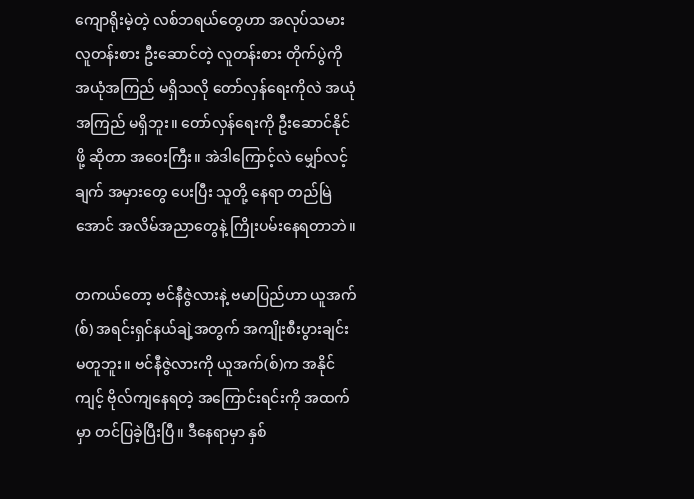ကျောရိုးမဲ့တဲ့ လစ်ဘရယ်တွေဟာ အလုပ်သမား လူတန်းစား ဦးဆောင်တဲ့ လူတန်းစား တိုက်ပွဲကို အယုံအကြည် မရှိသလို တော်လှန်ရေးကိုလဲ အယုံအကြည် မရှိဘူး။ တော်လှန်ရေးကို ဦးဆောင်နိုင်ဖို့ ဆိုတာ အဝေးကြီး။ အဲဒါကြောင့်လဲ မျှော်လင့်ချက် အမှားတွေ ပေးပြီး သူတို့ နေရာ တည်မြဲအောင် အလိမ်အညာတွေနဲ့ ကြိုးပမ်းနေရတာဘဲ။

တကယ်တော့ ဗင်နီဇွဲလားနဲ့ ဗမာပြည်ဟာ ယူအက်(စ်) အရင်းရှင်နယ်ချဲ့အတွက် အကျိုးစီးပွားချင်း မတူဘူး။ ဗင်နီဇွဲလားကို ယူအက်(စ်)က အနိုင်ကျင့် ဗိုလ်ကျနေရတဲ့ အကြောင်းရင်းကို အထက်မှာ တင်ပြခဲ့ပြီးပြီ။ ဒီနေရာမှာ နှစ်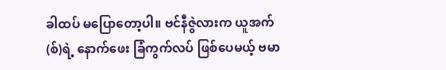ခါထပ် မပြောတော့ပါ။ ဗင်နီဇွဲလားက ယူအက်(စ်)ရဲ့ နောက်ဖေး ခြံကွက်လပ် ဖြစ်ပေမယ့် ဗမာ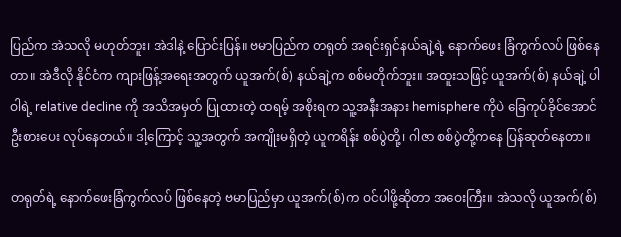ပြည်က အဲသလို မဟုတ်ဘူး၊ အဲဒါနဲ့ ပြောင်းပြန်။ ဗမာပြည်က တရုတ် အရင်းရှင်နယ်ချဲ့ရဲ့ နောက်ဖေး ခြံကွက်လပ် ဖြစ်နေတာ။ အဲဒီလို နိုင်ငံက ကျားဖြန့်အရေးအတွက် ယူအက်(စ်) နယ်ချဲ့က စစ်မတိုက်ဘူး။ အထူးသဖြင့် ယူအက်(စ်) နယ်ချဲ့ ပါဝါရဲ့ relative decline ကို အသိအမှတ် ပြုထားတဲ့ ထရမ့် အစိုးရက သူ့အနီးအနား hemisphere ကိုပဲ ခြေကုပ်ခိုင်အောင် ဦးစားပေး လုပ်နေတယ်။ ဒါ့ကြောင့် သူ့အတွက် အကျိုးမရှိတဲ့ ယူကရိန်း စစ်ပွဲတို့၊ ဂါဇာ စစ်ပွဲတို့ကနေ ပြန်ဆုတ်နေတာ။

တရုတ်ရဲ့ နောက်ဖေးခြံကွက်လပ် ဖြစ်နေတဲ့ ဗမာပြည်မှာ ယူအက်(စ်)က ဝင်ပါဖို့ဆိုတာ အဝေးကြီး။ အဲသလို ယူအက်(စ်)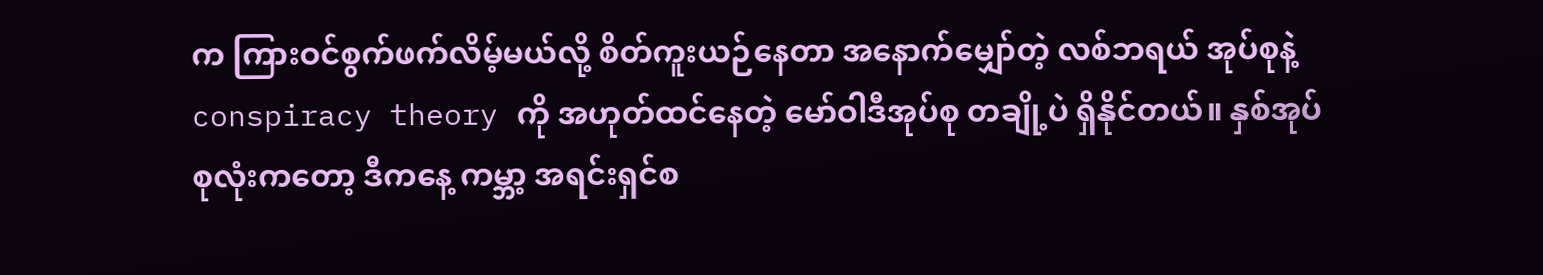က ကြားဝင်စွက်ဖက်လိမ့်မယ်လို့ စိတ်ကူးယဉ်နေတာ အနောက်မျှော်တဲ့ လစ်ဘရယ် အုပ်စုနဲ့ conspiracy theory ကို အဟုတ်ထင်နေတဲ့ မော်ဝါဒီအုပ်စု တချို့ပဲ ရှိနိုင်တယ်။ နှစ်အုပ်စုလုံးကတော့ ဒီကနေ့ ကမ္ဘာ့ အရင်းရှင်စ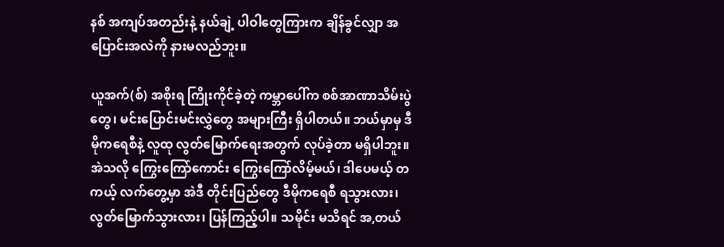နစ် အကျပ်အတည်းနဲ့ နယ်ချဲ့ ပါဝါတွေကြားက ချိန်ခွင်လျှာ အပြောင်းအလဲကို နားမလည်ဘူး။

ယူအက်(စ်) အစိုးရ ကြိုးကိုင်ခဲ့တဲ့ ကမ္ဘာပေါ်က စစ်အာဏာသိမ်းပွဲတွေ၊ မင်းပြောင်းမင်းလွှဲတွေ အများကြီး ရှိပါတယ်။ ဘယ်မှာမှ ဒီမိုကရေစီနဲ့ လူထု လွတ်မြောက်ရေးအတွက် လုပ်ခဲ့တာ မရှိပါဘူး။ အဲသလို ကြွေးကြော်ကောင်း ကြွေးကြော်လိမ့်မယ်၊ ဒါပေမယ့် တကယ့် လက်တွေ့မှာ အဲဒီ တိုင်းပြည်တွေ ဒီမိုကရေစီ ရသွားလား၊ လွတ်မြောက်သွားလား၊ ပြန်ကြည့်ပါ။ သမိုင်း မသိရင် အ,တယ်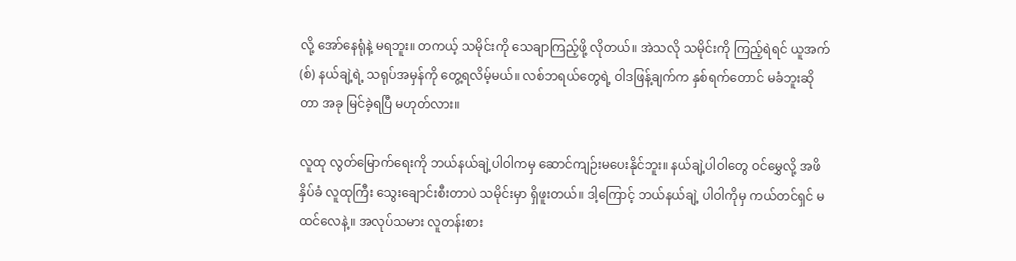လို့ အော်နေရုံနဲ့ မရဘူး။ တကယ့် သမိုင်းကို သေချာကြည့်ဖို့ လိုတယ်။ အဲသလို သမိုင်းကို ကြည့်ရဲရင် ယူအက်(စ်) နယ်ချဲ့ရဲ့ သရုပ်အမှန်ကို တွေ့ရလိမ့်မယ်။ လစ်ဘရယ်တွေရဲ့ ဝါဒဖြန့်ချက်က နှစ်ရက်တောင် မခံဘူးဆိုတာ အခု မြင်ခဲ့ရပြီ မဟုတ်လား။

လူထု လွတ်မြောက်ရေးကို ဘယ်နယ်ချဲ့ပါဝါကမှ ဆောင်ကျဉ်းမပေးနိုင်ဘူး။ နယ်ချဲ့ပါဝါတွေ ဝင်မွှေလို့ အဖိနှိပ်ခံ လူထုကြီး သွေးချောင်းစီးတာပဲ သမိုင်းမှာ ရှိဖူးတယ်။ ဒါ့ကြောင့် ဘယ်နယ်ချဲ့ ပါဝါကိုမှ ကယ်တင်ရှင် မထင်လေနဲ့။ အလုပ်သမား လူတန်းစား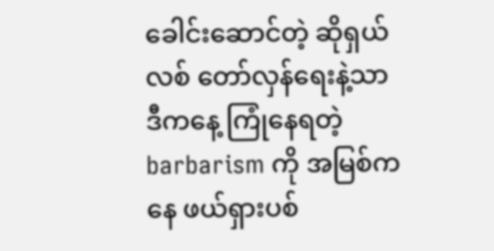ခေါင်းဆောင်တဲ့ ဆိုရှယ်လစ် တော်လှန်ရေးနဲ့သာ ဒီကနေ့ ကြုံနေရတဲ့ barbarism ကို အမြစ်ကနေ ဖယ်ရှားပစ်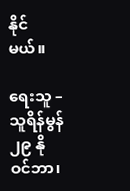နိုင်မယ်။

ရေးသူ – သူရိန်မွန်
၂၉ နိုဝင်ဘာ၊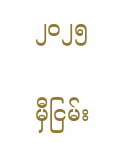၂၀၂၅

မှီငြမ်း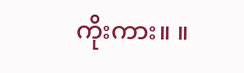ကိုးကား။ ။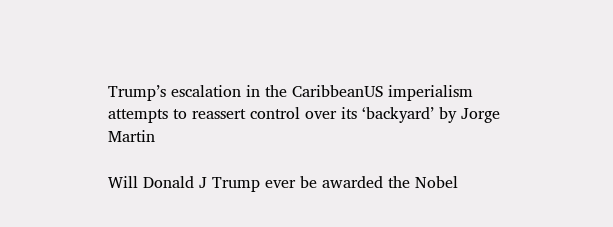Trump’s escalation in the CaribbeanUS imperialism attempts to reassert control over its ‘backyard’ by Jorge Martin

Will Donald J Trump ever be awarded the Nobel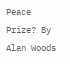Peace Prize? By Alan Woods